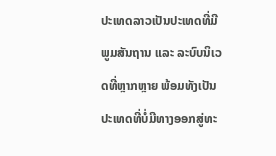ປະເທດລາວເປັນປະເທດທີ່ມີພູມສັນຖານ ແລະ ລະບົບນິເວດທີ່ຫຼາກຫຼາຍ ພ້ອມທັງເປັນປະເທດທີ່ບໍ່ມີທາງອອກສູ່ທະ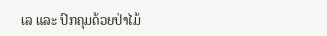ເລ ແລະ ປົກຄຸມດ້ວຍປ່າໄມ້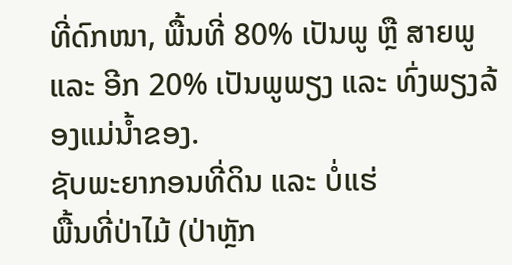ທີ່ດົກໜາ, ພື້ນທີ່ 80% ເປັນພູ ຫຼື ສາຍພູ ແລະ ອີກ 20% ເປັນພູພຽງ ແລະ ທົ່ງພຽງລ້ອງແມ່ນໍ້າຂອງ.
ຊັບພະຍາກອນທີ່ດິນ ແລະ ບໍ່ແຮ່
ພື້ນທີ່ປ່າໄມ້ (ປ່າຫຼັກ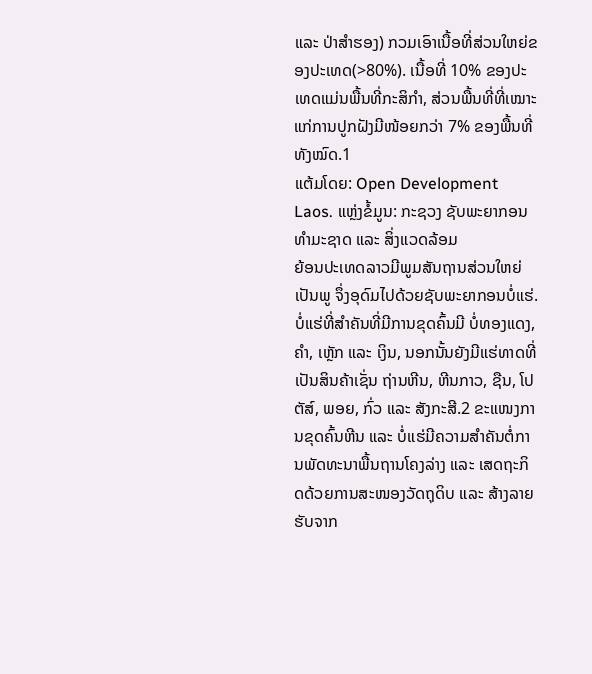ແລະ ປ່າສຳຮອງ) ກວມເອົາເນື້ອທີ່ສ່ວນໃຫຍ່ຂອງປະເທດ(>80%). ເນື້ອທີ່ 10% ຂອງປະເທດແມ່ນພື້ນທີ່ກະສິກຳ, ສ່ວນພື້ນທີ່ທີ່ເໝາະແກ່ການປູກຝັງມີໜ້ອຍກວ່າ 7% ຂອງພື້ນທີ່ທັງໝົດ.1
ແຕ້ມໂດຍ: Open Development Laos. ແຫຼ່ງຂໍ້ມູນ: ກະຊວງ ຊັບພະຍາກອນທຳມະຊາດ ແລະ ສິ່ງແວດລ້ອມ
ຍ້ອນປະເທດລາວມີພູມສັນຖານສ່ວນໃຫຍ່ເປັນພູ ຈຶ່ງອຸດົມໄປດ້ວຍຊັບພະຍາກອນບໍ່ແຮ່. ບໍ່ແຮ່ທີ່ສຳຄັນທີ່ມີການຂຸດຄົ້ນມີ ບໍ່ທອງແດງ, ຄຳ, ເຫຼັກ ແລະ ເງິນ, ນອກນັ້ນຍັງມີແຮ່ທາດທີ່ເປັນສິນຄ້າເຊັ່ນ ຖ່ານຫີນ, ຫີນກາວ, ຊືນ, ໂປຕັສ໌, ພອຍ, ກົ່ວ ແລະ ສັງກະສີ.2 ຂະແໜງການຂຸດຄົ້ນຫີນ ແລະ ບໍ່ແຮ່ມີຄວາມສຳຄັນຕໍ່ການພັດທະນາພື້ນຖານໂຄງລ່າງ ແລະ ເສດຖະກິດດ້ວຍການສະໜອງວັດຖຸດິບ ແລະ ສ້າງລາຍຮັບຈາກ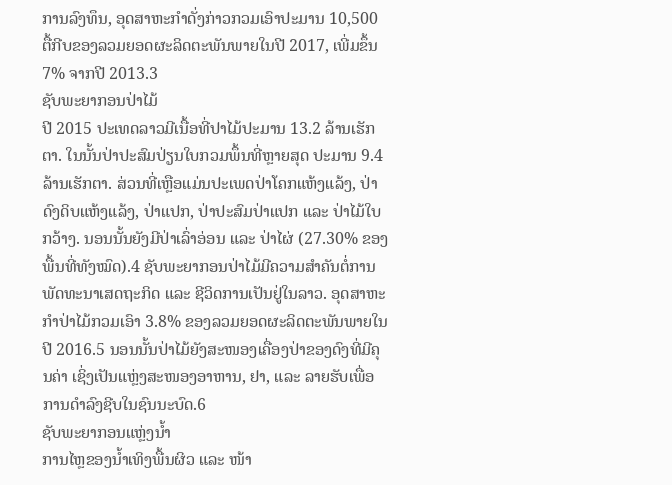ການລົງທຶນ, ອຸດສາຫະກຳດັ່ງກ່າວກວມເອົາປະມານ 10,500 ຕື້ກີບຂອງລວມຍອດຜະລິດຕະພັນພາຍໃນປີ 2017, ເພີ່ມຂຶ້ນ 7% ຈາກປີ 2013.3
ຊັບພະຍາກອນປ່າໄມ້
ປີ 2015 ປະເທດລາວມີເນື້ອທີ່ປາໄມ້ປະມານ 13.2 ລ້ານເຮັກຕາ. ໃນນັ້ນປ່າປະສົມປ່ຽນໃບກວມພຶ້ນທີ່ຫຼາຍສຸດ ປະມານ 9.4 ລ້ານເຮັກຕາ. ສ່ວນທີ່ເຫຼືອແມ່ນປະເພດປ່າໂຄກແຫ້ງແລ້ງ, ປ່າດົງດິບແຫ້ງແລ້ງ, ປ່າແປກ, ປ່າປະສົມປ່າແປກ ແລະ ປ່າໄມ້ໃບກວ້າງ. ນອນນັ້ນຍັງມີປ່າເລົ່າອ່ອນ ແລະ ປ່າໄຜ່ (27.30% ຂອງພື້ນທີ່ທັງໝົດ).4 ຊັບພະຍາກອນປ່າໄມ້ມີຄວາມສຳຄັນຕໍ່ການພັດທະນາເສດຖະກິດ ແລະ ຊີວິດການເປັນຢູ່ໃນລາວ. ອຸດສາຫະກຳປ່າໄມ້ກວມເອົາ 3.8% ຂອງລວມຍອດຜະລິດຕະພັນພາຍໃນປີ 2016.5 ນອນນັ້ນປ່າໄມ້ຍັງສະໜອງເຄື່ອງປ່າຂອງດົງທີ່ມີຄຸນຄ່າ ເຊິ່ງເປັນແຫຼ່ງສະໜອງອາຫານ, ຢາ, ແລະ ລາຍຮັບເພື່ອການດຳລົງຊີບໃນຊົນນະບົດ.6
ຊັບພະຍາກອນແຫຼ່ງນ້ຳ
ການໄຫຼຂອງນໍ້າເທິງພື້ນຜິວ ແລະ ໜ້າ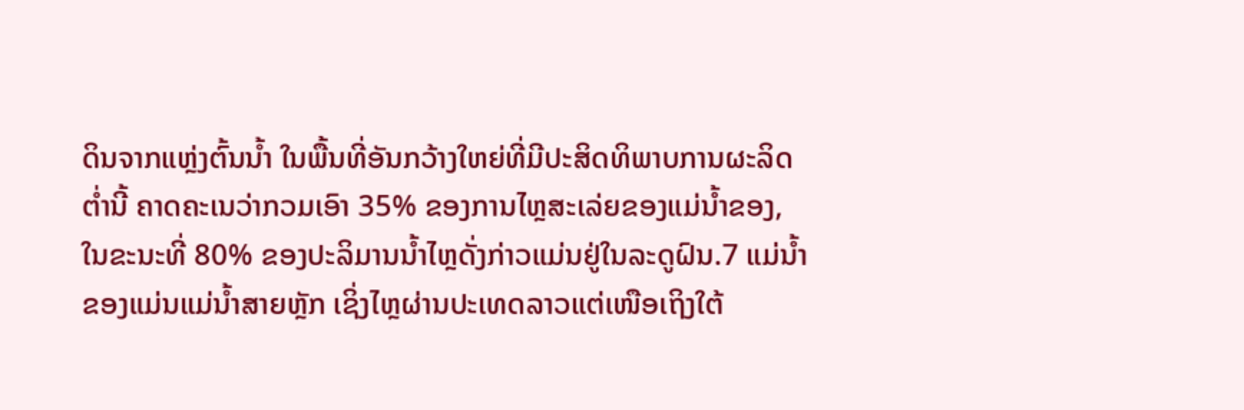ດິນຈາກແຫຼ່ງຕົ້ນນໍ້າ ໃນພື້ນທີ່ອັນກວ້າງໃຫຍ່ທີ່ມີປະສິດທິພາບການຜະລິດຕໍ່ານີ້ ຄາດຄະເນວ່າກວມເອົາ 35% ຂອງການໄຫຼສະເລ່ຍຂອງແມ່ນໍ້າຂອງ, ໃນຂະນະທີ່ 80% ຂອງປະລິມານນ້ຳໄຫຼດັ່ງກ່າວແມ່ນຢູ່ໃນລະດູຝົນ.7 ແມ່ນ້ຳຂອງແມ່ນແມ່ນ້ຳສາຍຫຼັກ ເຊິ່ງໄຫຼຜ່ານປະເທດລາວແຕ່ເໜືອເຖິງໃຕ້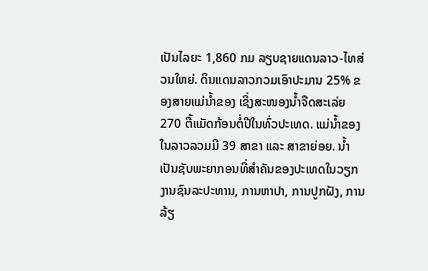ເປັນໄລຍະ 1,860 ກມ ລຽບຊາຍແດນລາວ-ໄທສ່ວນໃຫຍ່. ດິນແດນລາວກວມເອົາປະມານ 25% ຂອງສາຍແມ່ນ້ຳຂອງ ເຊິ່ງສະໜອງນ້ຳຈືດສະເລ່ຍ 270 ຕື້ແມັດກ້ອນຕໍ່ປີໃນທົ່ວປະເທດ. ແມ່ນ້ຳຂອງໃນລາວລວມມີ 39 ສາຂາ ແລະ ສາຂາຍ່ອຍ. ນ້ຳເປັນຊັບພະຍາກອນທີ່ສຳຄັນຂອງປະເທດໃນວຽກງານຊົນລະປະທານ, ການຫາປາ, ການປູກຝັງ, ການລ້ຽ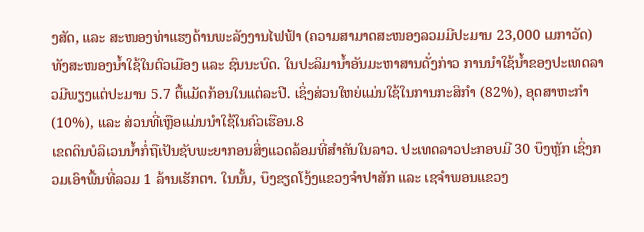ງສັດ, ແລະ ສະໜອງທ່າແຮງດ້ານພະລັງງານໄຟຟ້າ (ຄວາມສາມາດສະໜອງລວມມີປະມານ 23,000 ເມກາວັດ) ທັງສະໜອງນ້ຳໃຊ້ໃນຕົວເມືອງ ແລະ ຊົນນະບົດ. ໃນປະລິມານ້ຳອັນມະຫາສານດັ່ງກ່າວ ການນຳໃຊ້ນ້ຳຂອງປະເທດລາວມີພຽງແຕ່ປະມານ 5.7 ຕື້ແມັດກ້ອນໃນແຕ່ລະປີ. ເຊິ່ງສ່ວນໃຫຍ່ແມ່ນໃຊ້ໃນການກະສິກຳ (82%), ອຸດສາຫະກຳ (10%), ແລະ ສ່ວນທີ່ເຫຼືອແມ່ນນຳໃຊ້ໃນຄົວເຮືອນ.8
ເຂດດິນບໍລິເວນນໍ້າກໍ່ຖືເປັນຊັບພະຍາກອນສິ່ງແວດລ້ອມທີ່ສຳຄັນໃນລາວ. ປະເທດລາວປະກອບມີ 30 ບຶງຫຼັກ ເຊິ່ງກວມເອົາພື້ນທີ່ລວມ 1 ລ້ານເຮັກຕາ. ໃນນັ້ນ, ບຶງຂຽດໂງ້ງແຂວງຈຳປາສັກ ແລະ ເຊຈຳພອນແຂວງ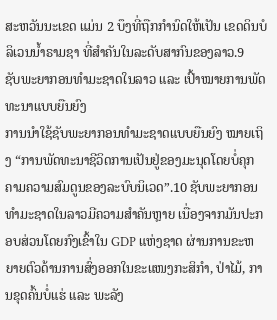ສະຫວັນນະເຂດ ແມ່ນ 2 ບຶງທີ່ຖືກກຳນົດໃຫ້ເປັນ ເຂດດິນບໍລິເວນນໍ້າຣາມຊາ ທີ່ສຳຄັນໃນລະດັບສາກົນຂອງລາວ.9
ຊັບພະຍາກອນທຳມະຊາດໃນລາວ ແລະ ເປົ້າໝາຍການພັດທະນາແບບຍືນຍົງ
ການນຳໃຊ້ຊັບພະຍາກອນທຳມະຊາດແບບຍືນຍົງ ໝາຍເຖິງ “ການພັດທະນາຊີວິດການເປັນຢູ່ຂອງມະນຸດໂດຍບໍ່ຄຸກຄາມຄວາມສົມດູນຂອງລະບົບນິເວດ”.10 ຊັບພະຍາກອນທຳມະຊາດໃນລາວມີຄວາມສຳຄັນຫຼາຍ ເນື່ອງຈາກມັນປະກອບສ່ວນໂດຍກົງເຂົ້າໃນ GDP ແຫ່ງຊາດ ຜ່ານການຂະຫຍາຍຕົວດ້ານການສົ່ງອອກໃນຂະແໜງກະສິກຳ, ປ່າໄມ້, ການຂຸດຄົ້ນບໍ່ແຮ່ ແລະ ພະລັງ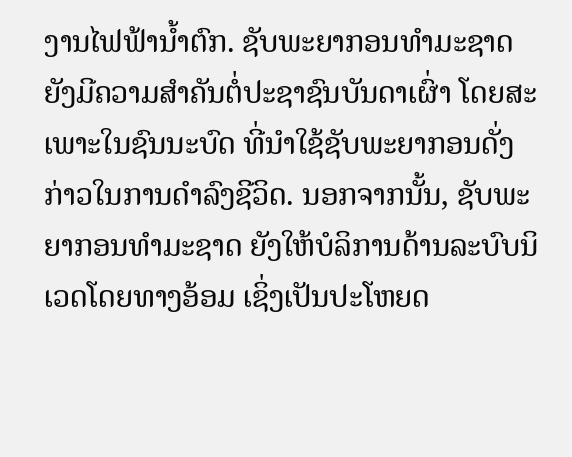ງານໄຟຟ້ານໍ້າຕົກ. ຊັບພະຍາກອນທຳມະຊາດຍັງມີຄວາມສຳຄັນຕໍ່ປະຊາຊົນບັນດາເຜົ່າ ໂດຍສະເພາະໃນຊົນນະບົດ ທີ່ນຳໃຊ້ຊັບພະຍາກອນດັ່ງກ່າວໃນການດຳລົງຊີວິດ. ນອກຈາກນັ້ນ, ຊັບພະຍາກອນທຳມະຊາດ ຍັງໃຫ້ບໍລິການດ້ານລະບົບນິເວດໂດຍທາງອ້ອມ ເຊິ່ງເປັນປະໂຫຍດ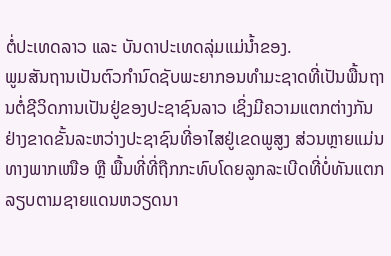ຕໍ່ປະເທດລາວ ແລະ ບັນດາປະເທດລຸ່ມແມ່ນໍ້າຂອງ.
ພູມສັນຖານເປັນຕົວກຳນົດຊັບພະຍາກອນທຳມະຊາດທີ່ເປັນພື້ນຖານຕໍ່ຊີວິດການເປັນຢູ່ຂອງປະຊາຊົນລາວ ເຊິ່ງມີຄວາມແຕກຕ່າງກັນຢ່າງຂາດຂັ້ນລະຫວ່າງປະຊາຊົນທີ່ອາໄສຢູ່ເຂດພູສູງ ສ່ວນຫຼາຍແມ່ນທາງພາກເໜືອ ຫຼື ພື້ນທີ່ທີ່ຖືກກະທົບໂດຍລູກລະເບີດທີ່ບໍ່ທັນແຕກລຽບຕາມຊາຍແດນຫວຽດນາ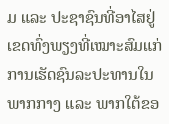ມ ແລະ ປະຊາຊົນທີ່ອາໄສຢູ່ເຂດທົ່ງພຽງທີ່ເໝາະສົມແກ່ການເຮັດຊົນລະປະທານໃນພາກກາງ ແລະ ພາກໃຕ້ຂອ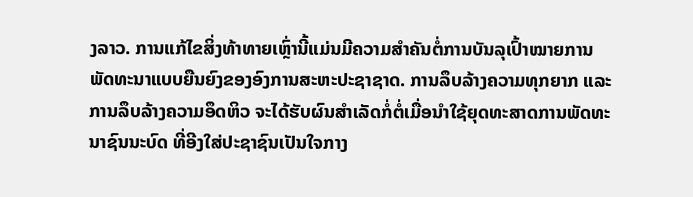ງລາວ. ການແກ້ໄຂສິ່ງທ້າທາຍເຫຼົ່ານີ້ແມ່ນມີຄວາມສຳຄັນຕໍ່ການບັນລຸເປົ້າໝາຍການພັດທະນາແບບຍືນຍົງຂອງອົງການສະຫະປະຊາຊາດ. ການລຶບລ້າງຄວາມທຸກຍາກ ແລະ ການລຶບລ້າງຄວາມອຶດຫິວ ຈະໄດ້ຮັບຜົນສຳເລັດກໍ່ຕໍ່ເມື່ອນຳໃຊ້ຍຸດທະສາດການພັດທະນາຊົນນະບົດ ທີ່ອີງໃສ່ປະຊາຊົນເປັນໃຈກາງ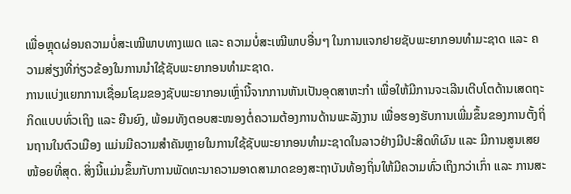ເພື່ອຫຼຸດຜ່ອນຄວາມບໍ່ສະເໝີພາບທາງເພດ ແລະ ຄວາມບໍ່ສະເໝີພາບອື່ນໆ ໃນການແຈກຢາຍຊັບພະຍາກອນທຳມະຊາດ ແລະ ຄວາມສ່ຽງທີ່ກ່ຽວຂ້ອງໃນການນຳໃຊ້ຊັບພະຍາກອນທຳມະຊາດ.
ການແບ່ງແຍກການເຊື່ອມໂຊມຂອງຊັບພະຍາກອນເຫຼົ່ານີ້ຈາກການຫັນເປັນອຸດສາຫະກຳ ເພື່ອໃຫ້ມີການຈະເລີນເຕີບໂຕດ້ານເສດຖະກິດແບບທົ່ວເຖິງ ແລະ ຍືນຍົງ, ພ້ອມທັງຕອບສະໜອງຕໍ່ຄວາມຕ້ອງການດ້ານພະລັງງານ ເພື່ອຮອງຮັບການເພີ່ມຂຶ້ນຂອງການຕັ້ງຖິ່ນຖານໃນຕົວເມືອງ ແມ່ນມີຄວາມສຳຄັນຫຼາຍໃນການໃຊ້ຊັບພະຍາກອນທຳມະຊາດໃນລາວຢ່າງມີປະສິດທິຜົນ ແລະ ມີການສູນເສຍໜ້ອຍທີ່ສຸດ. ສິ່ງນີ້ແມ່ນຂຶ້ນກັບການພັດທະນາຄວາມອາດສາມາດຂອງສະຖາບັນທ້ອງຖິ່ນໃຫ້ມີຄວາມທົ່ວເຖິງກວ່າເກົ່າ ແລະ ການສະ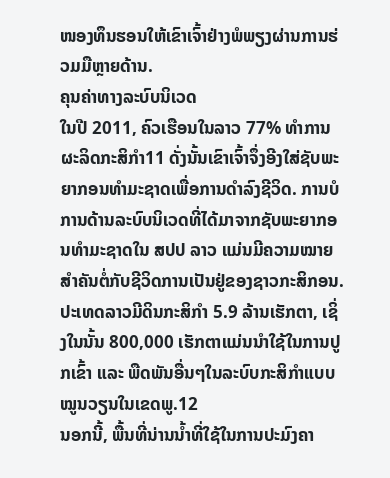ໜອງທຶນຮອນໃຫ້ເຂົາເຈົ້າຢ່າງພໍພຽງຜ່ານການຮ່ວມມືຫຼາຍດ້ານ.
ຄຸນຄ່າທາງລະບົບນິເວດ
ໃນປີ 2011, ຄົວເຮືອນໃນລາວ 77% ທຳການຜະລິດກະສິກຳ11 ດັ່ງນັ້ນເຂົາເຈົ້າຈຶ່ງອີງໃສ່ຊັບພະຍາກອນທໍາມະຊາດເພື່ອການດໍາລົງຊີວິດ. ການບໍການດ້ານລະບົບນິເວດທີ່ໄດ້ມາຈາກຊັບພະຍາກອນທຳມະຊາດໃນ ສປປ ລາວ ແມ່ນມີຄວາມໝາຍສຳຄັນຕໍ່ກັບຊີວິດການເປັນຢູ່ຂອງຊາວກະສິກອນ. ປະເທດລາວມີດິນກະສິກຳ 5.9 ລ້ານເຮັກຕາ, ເຊິ່ງໃນນັ້ນ 800,000 ເຮັກຕາແມ່ນນຳໃຊ້ໃນການປູກເຂົ້າ ແລະ ພືດພັນອື່ນໆໃນລະບົບກະສິກຳແບບໝູນວຽນໃນເຂດພູ.12
ນອກນີ້, ພື້ນທີ່ນ່ານນໍ້າທີ່ໃຊ້ໃນການປະມົງຄາ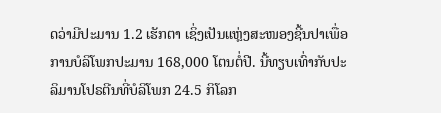ດວ່າມີປະມານ 1.2 ເຮັກຕາ ເຊິ່ງເປັນແຫຼ່ງສະໜອງຊີ້ນປາເພື່ອການບໍລິໂພກປະມານ 168,000 ໂຕນຕໍ່ປີ. ນີ້ທຽບເທົ່າກັບປະລິມານໂປຣຕີນທີ່ບໍລິໂພກ 24.5 ກິໂລກ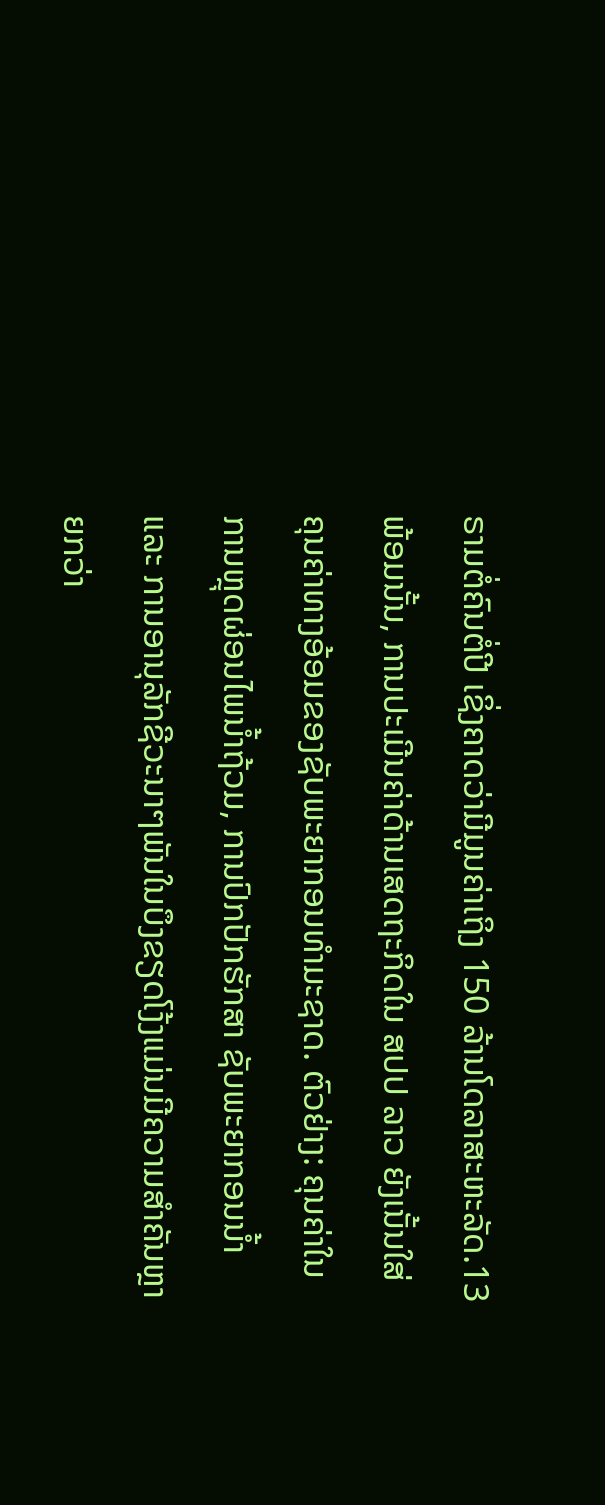ຣາມຕໍ່ຄົນຕໍ່ປີ ເຊິ່ງຄາດວ່າມີມູນຄ່າເຖິງ 150 ລ້ານໂດລາສະຫະລັດ.13 ພ້ອມນັ້ນ, ການປະເມີນຄ່າດ້ານເສດຖະກິດໃນ ສປປ ລາວ ຍັງເນັ້ນໃສ່ຄຸນຄ່າທາງອ້ອມຂອງຊັບພະຍາກອນທຳມະຊາດ. ຕົວຢ່າງ: ຄຸນຄ່າໃນການຫຼຸດຜ່ອນໄພນໍ້າຖ້ວມ, ການປົກປັກຮັກສາ ຊັບພະຍາກອນນໍ້າ ແລະ ການອານຸລັກຊີວະນາໆພັນໃນບຶງຂຽດໂງ້ງແມ່ນມີຄວາມສຳຄັນຫຼາຍກວ່າ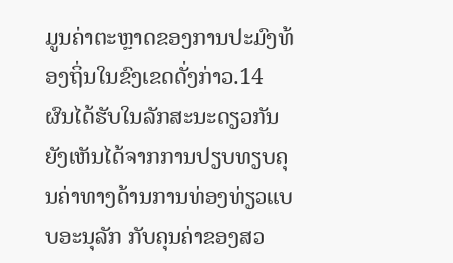ມູນຄ່າຕະຫຼາດຂອງການປະມົງທ້ອງຖິ່ນໃນຂົງເຂດດັ່ງກ່າວ.14 ຜົນໄດ້ຮັບໃນລັກສະນະດຽວກັນຍັງເຫັນໄດ້ຈາກການປຽບທຽບຄຸນຄ່າທາງດ້ານການທ່ອງທ່ຽວແບບອະນຸລັກ ກັບຄຸນຄ່າຂອງສວ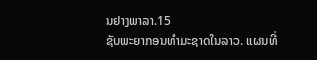ນຢາງພາລາ.15
ຊັບພະຍາກອນທຳມະຊາດໃນລາວ. ແຜນທີ່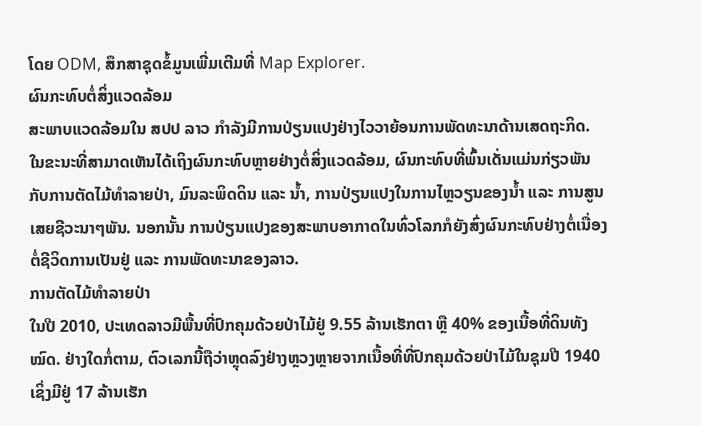ໂດຍ ODM, ສຶກສາຊຸດຂໍ້ມູນເພີ່ມເຕີມທີ່ Map Explorer.
ຜົນກະທົບຕໍ່ສິ່ງແວດລ້ອມ
ສະພາບແວດລ້ອມໃນ ສປປ ລາວ ກຳລັງມີການປ່ຽນແປງຢ່າງໄວວາຍ້ອນການພັດທະນາດ້ານເສດຖະກິດ. ໃນຂະນະທີ່ສາມາດເຫັນໄດ້ເຖິງຜົນກະທົບຫຼາຍຢ່າງຕໍ່ສິ່ງແວດລ້ອມ, ຜົນກະທົບທີ່ພົ້ນເດັ່ນແມ່ນກ່ຽວພັນກັບການຕັດໄມ້ທຳລາຍປ່າ, ມົນລະພິດດິນ ແລະ ນໍ້າ, ການປ່ຽນແປງໃນການໄຫຼວຽນຂອງນໍ້າ ແລະ ການສູນເສຍຊີວະນາໆພັນ. ນອກນັ້ນ ການປ່ຽນແປງຂອງສະພາບອາກາດໃນທົ່ວໂລກກໍຍັງສົ່ງຜົນກະທົບຢ່າງຕໍ່ເນື່ອງຕໍ່ຊີວິດການເປັນຢູ່ ແລະ ການພັດທະນາຂອງລາວ.
ການຕັດໄມ້ທຳລາຍປ່າ
ໃນປີ 2010, ປະເທດລາວມີພື້ນທີ່ປົກຄຸມດ້ວຍປ່າໄມ້ຢູ່ 9.55 ລ້ານເຮັກຕາ ຫຼື 40% ຂອງເນື້ອທີ່ດິນທັງໝົດ. ຢ່າງໃດກໍ່ຕາມ, ຕົວເລກນີ້ຖືວ່າຫຼຸດລົງຢ່າງຫຼວງຫຼາຍຈາກເນື້ອທີ່ທີ່ປົກຄຸມດ້ວຍປ່າໄມ້ໃນຊຸມປີ 1940 ເຊິ່ງມີຢູ່ 17 ລ້ານເຮັກ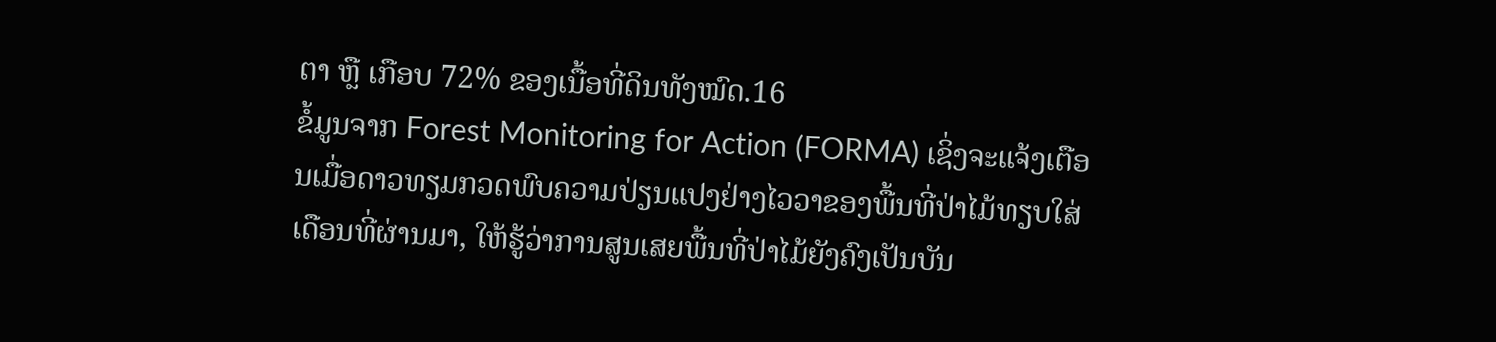ຕາ ຫຼື ເກືອບ 72% ຂອງເນື້ອທີ່ດິນທັງໝົດ.16
ຂໍ້ມູນຈາກ Forest Monitoring for Action (FORMA) ເຊິ່ງຈະແຈ້ງເຕືອນເມື່ອດາວທຽມກວດພົບຄວາມປ່ຽນແປງຢ່າງໄວວາຂອງພື້ນທີ່ປ່າໄມ້ທຽບໃສ່ເດືອນທີ່ຜ່ານມາ, ໃຫ້ຮູ້ວ່າການສູນເສຍພື້ນທີ່ປ່າໄມ້ຍັງຄົງເປັນບັນ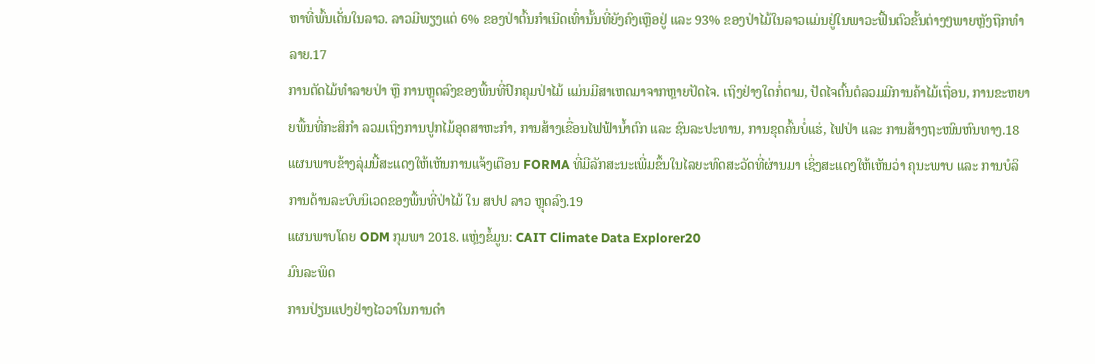ຫາທີ່ພົ້ນເດັ່ນໃນລາວ. ລາວມີພຽງແຕ່ 6% ຂອງປ່າຕົ້ນກຳເນີດເທົ່ານັ້ນທີ່ຍັງຄົງເຫຼືອຢູ່ ແລະ 93% ຂອງປ່າໄມ້ໃນລາວແມ່ນຢູ່ໃນພາວະຟື້ນຕົວຂັ້ນຕ່າງໆພາຍຫຼັງຖືກທຳລາຍ.17
ການຕັດໄມ້ທຳລາຍປ່າ ຫຼື ການຫຼຸດລົງຂອງພື້ນທີ່ປົກຄຸມປ່າໄມ້ ແມ່ນມີສາເຫດມາຈາກຫຼາຍປັດໄຈ. ເຖິງຢ່າງໃດກໍ່ຕາມ, ປັດໄຈຕົ້ນຕໍລວມມີການຄ້າໄມ້ເຖື່ອນ, ການຂະຫຍາຍພື້ນທີ່ກະສິກຳ ລວມເຖິງການປູກໄມ້ອຸດສາຫະກຳ, ການສ້າງເຂື່ອນໄຟຟ້ານໍ້າຕົກ ແລະ ຊົນລະປະທານ, ການຂຸດຄົ້ນບໍ່ແຮ່, ໄຟປ່າ ແລະ ການສ້າງຖະໜົນຫົນທາງ.18 ແຜນພາບຂ້າງລຸ່ມນີ້ສະແດງໃຫ້ເຫັນການແຈ້ງເຕືອນ FORMA ທີ່ມີລັກສະນະເພີ່ມຂຶ້ນໃນໄລຍະທົດສະວັດທີ່ຜ່ານມາ ເຊິ່ງສະແດງໃຫ້ເຫັນວ່າ ຄຸນະພາບ ແລະ ການບໍລິການດ້ານລະບົບນິເວດຂອງພື້ນທີ່ປ່າໄມ້ ໃນ ສປປ ລາວ ຫຼຸດລົງ.19
ແຜນພາບໂດຍ ODM ກຸມພາ 2018. ແຫຼ່ງຂໍ້ມູນ: CAIT Climate Data Explorer20
ມົນລະພິດ
ການປ່ຽນແປງຢ່າງໄວວາໃນການດຳ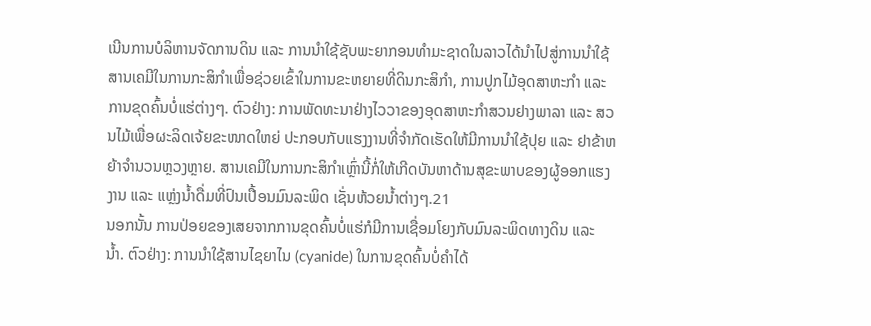ເນີນການບໍລິຫານຈັດການດິນ ແລະ ການນຳໃຊ້ຊັບພະຍາກອນທຳມະຊາດໃນລາວໄດ້ນຳໄປສູ່ການນຳໃຊ້ສານເຄມີໃນການກະສິກຳເພື່ອຊ່ວຍເຂົ້າໃນການຂະຫຍາຍທີ່ດິນກະສິກຳ, ການປູກໄມ້ອຸດສາຫະກຳ ແລະ ການຂຸດຄົ້ນບໍ່ແຮ່ຕ່າງໆ. ຕົວຢ່າງ: ການພັດທະນາຢ່າງໄວວາຂອງອຸດສາຫະກຳສວນຢາງພາລາ ແລະ ສວນໄມ້ເພື່ອຜະລິດເຈ້ຍຂະໜາດໃຫຍ່ ປະກອບກັບແຮງງານທີ່ຈຳກັດເຮັດໃຫ້ມີການນຳໃຊ້ປຸຍ ແລະ ຢາຂ້າຫຍ້າຈຳນວນຫຼວງຫຼາຍ. ສານເຄມີໃນການກະສິກຳເຫຼົ່ານີ້ກໍ່ໃຫ້ເກີດບັນຫາດ້ານສຸຂະພາບຂອງຜູ້ອອກແຮງງານ ແລະ ແຫຼ່ງນ້ຳດື່ມທີ່ປົນເປື້ອນມົນລະພິດ ເຊັ່ນຫ້ວຍນໍ້າຕ່າງໆ.21
ນອກນັ້ນ ການປ່ອຍຂອງເສຍຈາກການຂຸດຄົ້ນບໍ່ແຮ່ກໍມີການເຊື່ອມໂຍງກັບມົນລະພິດທາງດິນ ແລະ ນໍ້າ. ຕົວຢ່າງ: ການນຳໃຊ້ສານໄຊຍາໄນ (cyanide) ໃນການຂຸດຄົ້ນບໍ່ຄຳໄດ້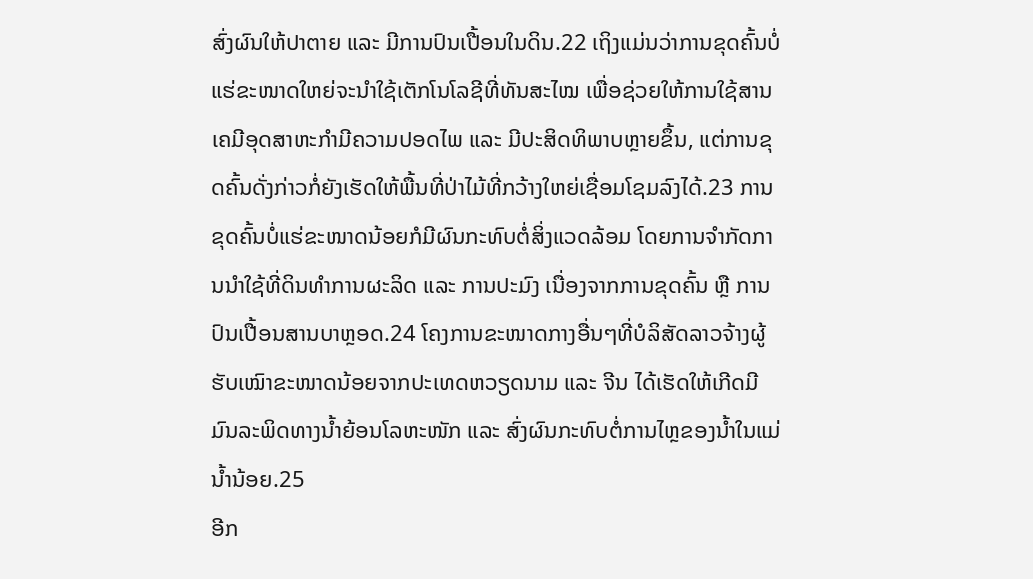ສົ່ງຜົນໃຫ້ປາຕາຍ ແລະ ມີການປົນເປື້ອນໃນດິນ.22 ເຖິງແມ່ນວ່າການຂຸດຄົ້ນບໍ່ແຮ່ຂະໜາດໃຫຍ່ຈະນຳໃຊ້ເຕັກໂນໂລຊີທີ່ທັນສະໄໝ ເພື່ອຊ່ວຍໃຫ້ການໃຊ້ສານເຄມີອຸດສາຫະກຳມີຄວາມປອດໄພ ແລະ ມີປະສິດທິພາບຫຼາຍຂຶ້ນ, ແຕ່ການຂຸດຄົ້ນດັ່ງກ່າວກໍ່ຍັງເຮັດໃຫ້ພື້ນທີ່ປ່າໄມ້ທີ່ກວ້າງໃຫຍ່ເຊື່ອມໂຊມລົງໄດ້.23 ການຂຸດຄົ້ນບໍ່ແຮ່ຂະໜາດນ້ອຍກໍມີຜົນກະທົບຕໍ່ສິ່ງແວດລ້ອມ ໂດຍການຈຳກັດການນຳໃຊ້ທີ່ດິນທຳການຜະລິດ ແລະ ການປະມົງ ເນື່ອງຈາກການຂຸດຄົ້ນ ຫຼື ການປົນເປື້ອນສານບາຫຼອດ.24 ໂຄງການຂະໜາດກາງອື່ນໆທີ່ບໍລິສັດລາວຈ້າງຜູ້ຮັບເໝົາຂະໜາດນ້ອຍຈາກປະເທດຫວຽດນາມ ແລະ ຈີນ ໄດ້ເຮັດໃຫ້ເກີດມີມົນລະພິດທາງນໍ້າຍ້ອນໂລຫະໜັກ ແລະ ສົ່ງຜົນກະທົບຕໍ່ການໄຫຼຂອງນໍ້າໃນແມ່ນໍ້ານ້ອຍ.25
ອີກ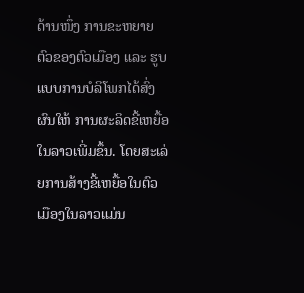ດ້ານໜຶ່ງ ການຂະຫຍາຍຕົວຂອງຕົວເມືອງ ແລະ ຮູບແບບການບໍລິໂພກໄດ້ສົ່ງຜົນໃຫ້ ການຜະລິດຂີ້ເຫຍື້ອໃນລາວເພີ່ມຂຶ້ນ. ໂດຍສະເລ່ຍການສ້າງຂີ້ເຫຍື້ອໃນຕົວເມືອງໃນລາວແມ່ນ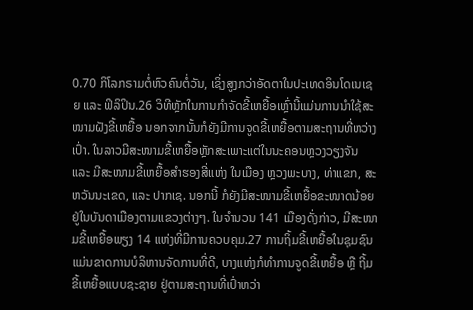0.70 ກິໂລກຣາມຕໍ່ຫົວຄົນຕໍ່ວັນ, ເຊິ່ງສູງກວ່າອັດຕາໃນປະເທດອິນໂດເນເຊຍ ແລະ ຟິລິປິນ.26 ວິທີຫຼັກໃນການກຳຈັດຂີ້ເຫຍື້ອເຫຼົ່ານີ້ແມ່ນການນຳໃຊ້ສະໜາມຝັງຂີ້ເຫຍື້ອ ນອກຈາກນັ້ນກໍຍັງມີການຈູດຂີ້ເຫຍື້ອຕາມສະຖານທີ່ຫວ່າງເປົ່າ. ໃນລາວມີສະໜາມຂີ້ເຫຍື້ອຫຼັກສະເພາະແຕ່ໃນນະຄອນຫຼວງວຽງຈັນ ແລະ ມີສະໜາມຂີ້ເຫຍື້ອສຳຮອງສີ່ແຫ່ງ ໃນເມືອງ ຫຼວງພະບາງ, ທ່າແຂກ, ສະຫວັນນະເຂດ, ແລະ ປາກເຊ. ນອກນີ້ ກໍຍັງມີສະໜາມຂີ້ເຫຍື້ອຂະໜາດນ້ອຍຢູ່ໃນບັນດາເມືອງຕາມແຂວງຕ່າງໆ. ໃນຈຳນວນ 141 ເມືອງດັ່ງກ່າວ, ມີສະໜາມຂີ້ເຫຍື້ອພຽງ 14 ແຫ່ງທີ່ມີການຄວບຄຸມ.27 ການຖິ້ມຂີ້ເຫຍື້ອໃນຊຸມຊົນແມ່ນຂາດການບໍລິຫານຈັດການທີ່ດີ, ບາງແຫ່ງກໍທຳການຈູດຂີ້ເຫຍື້ອ ຫຼື ຖີ້ມຂີ້ເຫຍື້ອແບບຊະຊາຍ ຢູ່ຕາມສະຖານທີ່ເປົ່າຫວ່າ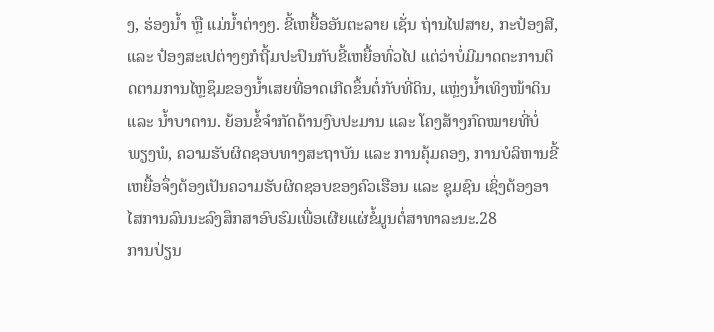ງ, ຮ່ອງນ້ຳ ຫຼື ແມ່ນ້ຳຕ່າງໆ. ຂີ້ເຫຍື້ອອັນຕະລາຍ ເຊັ່ນ ຖ່ານໄຟສາຍ, ກະປ໋ອງສີ, ແລະ ປ໋ອງສະເປຕ່າງໆກໍຖີ້ມປະປົນກັບຂີ້ເຫຍື້ອທົ່ວໄປ ແຕ່ວ່າບໍ່ມີມາດຕະການຕິດຕາມການໄຫຼຊຶມຂອງນ້ຳເສຍທີ່ອາດເກີດຂຶ້ນຕໍ່ກັບທີ່ດິນ, ແຫຼ່ງນ້ຳເທິງໜ້າດິນ ແລະ ນ້ຳບາດານ. ຍ້ອນຂໍ້ຈຳກັດດ້ານງົບປະມານ ແລະ ໂຄງສ້າງກົດໝາຍທີ່ບໍ່ພຽງພໍ, ຄວາມຮັບຜິດຊອບທາງສະຖາບັນ ແລະ ການຄຸ້ມຄອງ, ການບໍລິຫານຂີ້ເຫຍື້ອຈຶ່ງຕ້ອງເປັນຄວາມຮັບຜິດຊອບຂອງຄົວເຮືອນ ແລະ ຊຸມຊົນ ເຊິ່ງຕ້ອງອາໄສການລົນນະລົງສຶກສາອົບຮົມເພື່ອເຜີຍແຜ່ຂໍ້ມູນຕໍ່ສາທາລະນະ.28
ການປ່ຽນ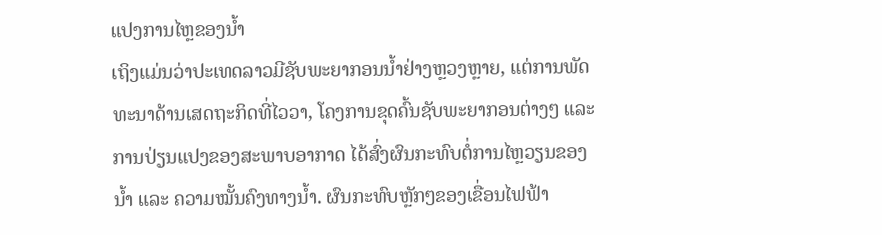ແປງການໄຫຼຂອງນໍ້າ
ເຖິງແມ່ນວ່າປະເທດລາວມີຊັບພະຍາກອນນໍ້າຢ່າງຫຼວງຫຼາຍ, ແຕ່ການພັດທະນາດ້ານເສດຖະກິດທີ່ໄວວາ, ໂຄງການຂຸດຄົ້ນຊັບພະຍາກອນຕ່າງໆ ແລະ ການປ່ຽນແປງຂອງສະພາບອາກາດ ໄດ້ສົ່ງຜົນກະທົບຕໍ່ການໄຫຼວຽນຂອງນ້ຳ ແລະ ຄວາມໝັ້ນຄົງທາງນໍ້າ. ຜົນກະທົບຫຼັກໆຂອງເຂື່ອນໄຟຟ້າ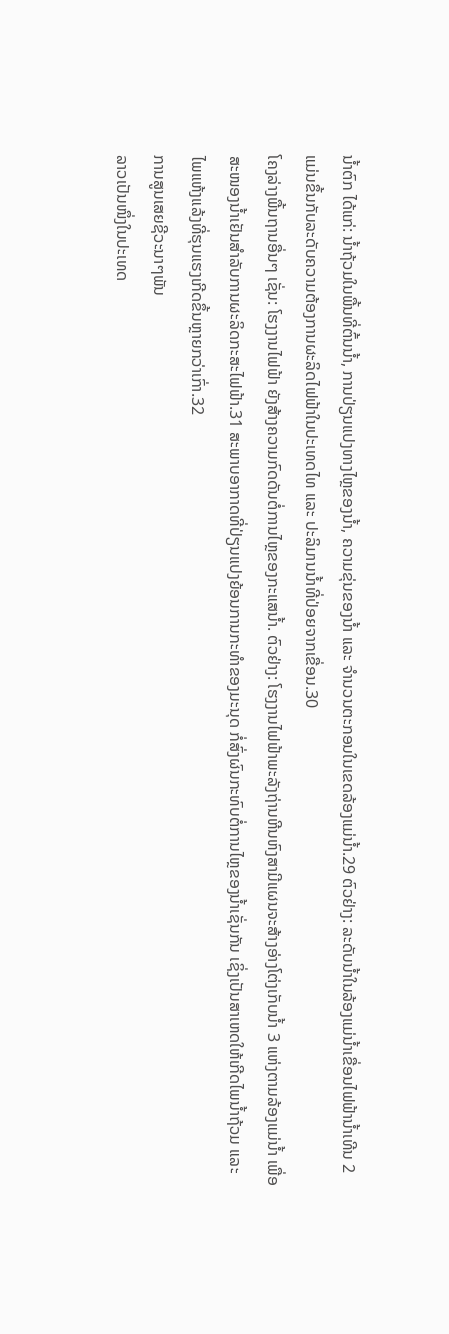ນໍ້າຕົກ ໄດ້ແກ່: ນໍ້າຖ້ວມໃນພື້ນທີ່ຕົ້ນນ້ຳ, ການປ່ຽນແປງທາງໄຫຼຂອງນ້ຳ, ຄວາມຂຸ່ນຂອງນໍ້າ ແລະ ຈຳນວນຕະກອນໃນເຂດລ້ອງແມ່ນໍ້າ.29 ຕົວຢ່າງ: ລະດັບນໍ້າໃນລ້ອງແມ່ນ້ຳເຂື່ອນໄຟຟ້ານໍ້າເທີນ 2 ແມ່ນຂຶ້ນກັບລະດັບຄວາມຕ້ອງການຜະລິດໄຟຟ້າໃນປະເທດໄທ ແລະ ປະລິມານນໍ້າທີ່ປ່ອຍຈາກເຂື່ອນ.30
ໂຄງລ່າງພື້ນຖານອື່ນໆ ເຊັ່ນ: ໂຮງງານໄຟຟ້າ ຍັງສ້າງຄວາມກົດດັນຕໍ່ການໄຫຼຂອງກະແສນໍ້າ. ຕົວຢ່າງ: ໂຮງງານໄຟຟ້າພະລັງຖ່ານຫີນຫົງສາມີແຜນຈະສ້າງອ່າງໂຕ່ງເກັບນ້ຳ 3 ແຫ່ງຕາມລ້ອງແມ່ນ້ຳ ເພື່ອສະໜອງນໍ້າເຢັນສຳລັບການຜະລິດກະສະໄຟຟ້າ.31 ສະພາບອາກາດທີ່ປ່ຽນແປງຍ້ອນການກະທຳຂອງມະນຸດ ກໍ່ສົ່ງຜົນກະທົບຕໍ່ການໄຫຼຂອງນໍ້າເຊັ່ນກັນ ເຊິ່ງເປັນສາເຫດໃຫ້ເກີດໄພນໍ້າຖ້ວມ ແລະ ໄພແຫ້ງແລ້ງທີ່ຮຸນແຮງເກີດຂຶ້ນຫຼາຍກວ່າເກົ່າ.32
ການສູນເສຍຊີວະນາໆພັນ
ລາວເປັນໜຶ່ງໃນປະເທດ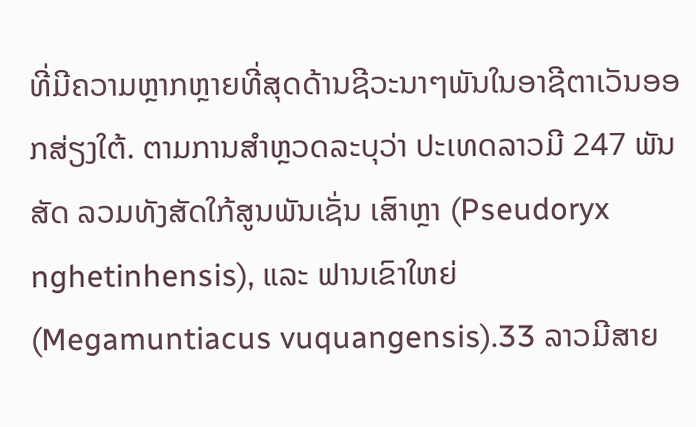ທີ່ມີຄວາມຫຼາກຫຼາຍທີ່ສຸດດ້ານຊີວະນາໆພັນໃນອາຊີຕາເວັນອອກສ່ຽງໃຕ້. ຕາມການສຳຫຼວດລະບຸວ່າ ປະເທດລາວມີ 247 ພັນສັດ ລວມທັງສັດໃກ້ສູນພັນເຊັ່ນ ເສົາຫຼາ (Pseudoryx nghetinhensis), ແລະ ຟານເຂົາໃຫຍ່ (Megamuntiacus vuquangensis).33 ລາວມີສາຍ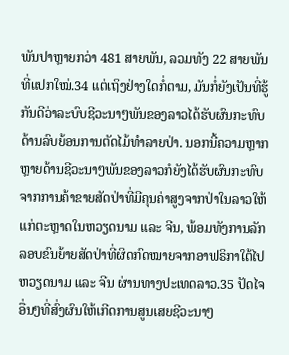ພັນປາຫຼາຍກວ່າ 481 ສາຍພັນ, ລວມທັງ 22 ສາຍພັນທີ່ແປກໃໝ່.34 ແຕ່ເຖິງຢ່າງໃດກໍ່ຕາມ, ມັນກໍ່ຍັງເປັນທີ່ຮູ້ກັນດີວ່າລະບົບຊີວະນາໆພັນຂອງລາວໄດ້ຮັບຜົນກະທົບດ້ານລົບຍ້ອນການຕັດໄມ້ທຳລາຍປ່າ. ນອກນີ້ຄວາມຫຼາກຫຼາຍດ້ານຊີວະນາໆພັນຂອງລາວກໍຍັງໄດ້ຮັບຜົນກະທົບຈາກການຄ້າຂາຍສັດປ່າທີ່ມີຄຸນຄ່າສູງຈາກປ່າໃນລາວໃຫ້ແກ່ຕະຫຼາດໃນຫວຽດນາມ ແລະ ຈີນ, ພ້ອມທັງການລັກລອບຂົນຍ້າຍສັດປ່າທີ່ຜິດກົດໝາຍຈາກອາຟຣິກາໃຕ້ໄປຫວຽດນາມ ແລະ ຈີນ ຜ່ານທາງປະເທດລາວ.35 ປັດໄຈອື່ນໆທີ່ສົ່ງຜົນໃຫ້ເກີດການສູນເສຍຊີວະນາໆ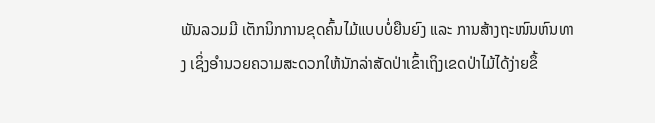ພັນລວມມີ ເຕັກນິກການຂຸດຄົ້ນໄມ້ແບບບໍ່ຍືນຍົງ ແລະ ການສ້າງຖະໜົນຫົນທາງ ເຊິ່ງອຳນວຍຄວາມສະດວກໃຫ້ນັກລ່າສັດປ່າເຂົ້າເຖິງເຂດປ່າໄມ້ໄດ້ງ່າຍຂຶ້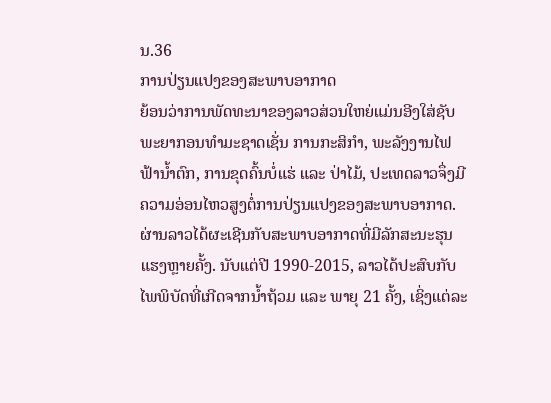ນ.36
ການປ່ຽນແປງຂອງສະພາບອາກາດ
ຍ້ອນວ່າການພັດທະນາຂອງລາວສ່ວນໃຫຍ່ແມ່ນອີງໃສ່ຊັບພະຍາກອນທຳມະຊາດເຊັ່ນ ການກະສິກຳ, ພະລັງງານໄຟຟ້ານ້ຳຕົກ, ການຂຸດຄົ້ນບໍ່ແຮ່ ແລະ ປ່າໄມ້, ປະເທດລາວຈຶ່ງມີຄວາມອ່ອນໄຫວສູງຕໍ່ການປ່ຽນແປງຂອງສະພາບອາກາດ. ຜ່ານລາວໄດ້ຜະເຊີນກັບສະພາບອາກາດທີ່ມີລັກສະນະຮຸນແຮງຫຼາຍຄັ້ງ. ນັບແຕ່ປີ 1990-2015, ລາວໄດ້ປະສົບກັບໄພພິບັດທີ່ເກີດຈາກນ້ຳຖ້ວມ ແລະ ພາຍຸ 21 ຄັ້ງ, ເຊິ່ງແຕ່ລະ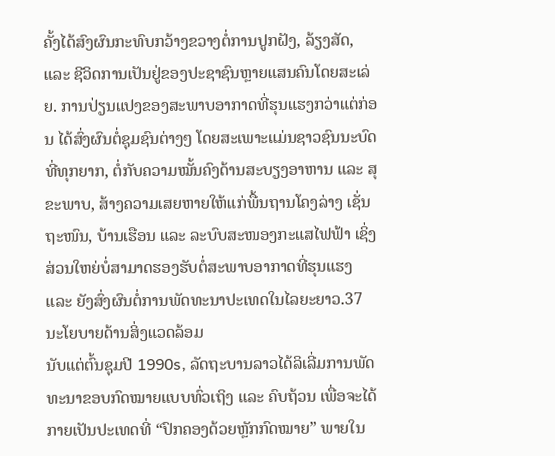ຄັ້ງໄດ້ສົງຜົນກະທົບກວ້າງຂວາງຕໍ່ການປູກຝັງ, ລ້ຽງສັດ, ແລະ ຊີວິດການເປັນຢູ່ຂອງປະຊາຊົນຫຼາຍແສນຄົນໂດຍສະເລ່ຍ. ການປ່ຽນແປງຂອງສະພາບອາກາດທີ່ຮຸນແຮງກວ່າແຕ່ກ່ອນ ໄດ້ສົ່ງຜົນຕໍ່ຊຸມຊົນຕ່າງໆ ໂດຍສະເພາະແມ່ນຊາວຊົນນະບົດທີ່ທຸກຍາກ, ຕໍ່ກັບຄວາມໝັ້ນຄົງດ້ານສະບຽງອາຫານ ແລະ ສຸຂະພາບ, ສ້າງຄວາມເສຍຫາຍໃຫ້ແກ່ພື້ນຖານໂຄງລ່າງ ເຊັ່ນ ຖະໜົນ, ບ້ານເຮືອນ ແລະ ລະບົບສະໜອງກະແສໄຟຟ້າ ເຊິ່ງສ່ວນໃຫຍ່ບໍ່ສາມາດຮອງຮັບຕໍ່ສະພາບອາກາດທີ່ຮຸນແຮງ ແລະ ຍັງສົ່ງຜົນຕໍ່ການພັດທະນາປະເທດໃນໄລຍະຍາວ.37
ນະໂຍບາຍດ້ານສິ່ງແວດລ້ອມ
ນັບແຕ່ຕົ້ນຊຸມປີ 1990s, ລັດຖະບານລາວໄດ້ລິເລີ່ມການພັດທະນາຂອບກົດໝາຍແບບທົ່ວເຖິງ ແລະ ຄົບຖ້ວນ ເພື່ອຈະໄດ້ກາຍເປັນປະເທດທີ່ “ປົກຄອງດ້ວຍຫຼັກກົດໝາຍ” ພາຍໃນ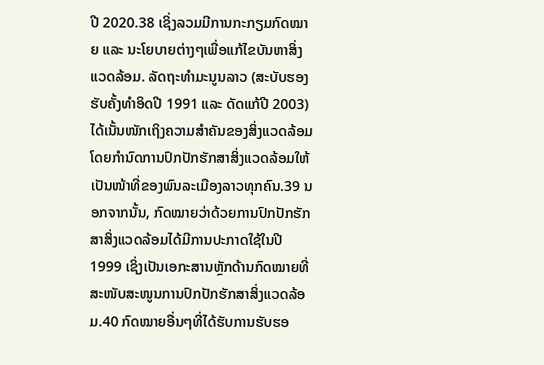ປີ 2020.38 ເຊິ່ງລວມມີການກະກຽມກົດໝາຍ ແລະ ນະໂຍບາຍຕ່າງໆເພື່ອແກ້ໄຂບັນຫາສິ່ງແວດລ້ອມ. ລັດຖະທຳມະນູນລາວ (ສະບັບຮອງຮັບຄັ້ງທຳອິດປີ 1991 ແລະ ດັດແກ້ປີ 2003) ໄດ້ເນັ້ນໜັກເຖິງຄວາມສຳຄັນຂອງສິ່ງແວດລ້ອມ ໂດຍກຳນົດການປົກປັກຮັກສາສິ່ງແວດລ້ອມໃຫ້ເປັນໜ້າທີ່ຂອງພົນລະເມືອງລາວທຸກຄົນ.39 ນອກຈາກນັ້ນ, ກົດໝາຍວ່າດ້ວຍການປົກປັກຮັກສາສິ່ງແວດລ້ອມໄດ້ມີການປະກາດໃຊ້ໃນປີ 1999 ເຊິ່ງເປັນເອກະສານຫຼັກດ້ານກົດໝາຍທີ່ສະໜັບສະໜູນການປົກປັກຮັກສາສິ່ງແວດລ້ອມ.40 ກົດໝາຍອື່ນໆທີ່ໄດ້ຮັບການຮັບຮອ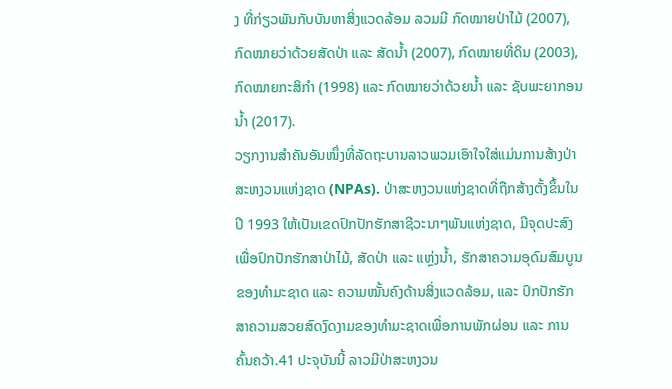ງ ທີ່ກ່ຽວພັນກັບບັນຫາສິ່ງແວດລ້ອມ ລວມມີ ກົດໝາຍປ່າໄມ້ (2007), ກົດໝາຍວ່າດ້ວຍສັດປ່າ ແລະ ສັດນໍ້າ (2007), ກົດໝາຍທີ່ດິນ (2003), ກົດໝາຍກະສິກຳ (1998) ແລະ ກົດໝາຍວ່າດ້ວຍນໍ້າ ແລະ ຊັບພະຍາກອນນໍ້າ (2017).
ວຽກງານສຳຄັນອັນໜຶ່ງທີ່ລັດຖະບານລາວພວມເອົາໃຈໃສ່ແມ່ນການສ້າງປ່າສະຫງວນແຫ່ງຊາດ (NPAs). ປ່າສະຫງວນແຫ່ງຊາດທີ່ຖືກສ້າງຕັ້ງຂຶ້ນໃນປີ 1993 ໃຫ້ເປັນເຂດປົກປັກຮັກສາຊີວະນາໆພັນແຫ່ງຊາດ, ມີຈຸດປະສົງເພື່ອປົກປັກຮັກສາປ່າໄມ້, ສັດປ່າ ແລະ ແຫຼ່ງນໍ້າ, ຮັກສາຄວາມອຸດົມສົມບູນຂອງທຳມະຊາດ ແລະ ຄວາມໝັ້ນຄົງດ້ານສິ່ງແວດລ້ອມ, ແລະ ປົກປັກຮັກສາຄວາມສວຍສົດງົດງາມຂອງທຳມະຊາດເພື່ອການພັກຜ່ອນ ແລະ ການຄົ້ນຄວ້າ.41 ປະຈຸບັນນີ້ ລາວມີປ່າສະຫງວນ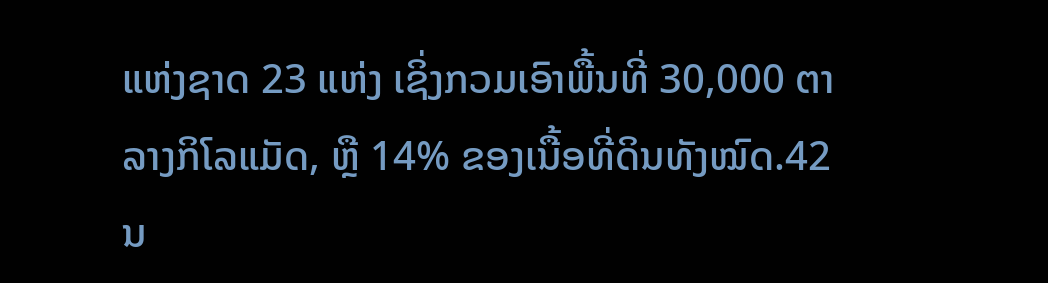ແຫ່ງຊາດ 23 ແຫ່ງ ເຊິ່ງກວມເອົາພື້ນທີ່ 30,000 ຕາລາງກິໂລແມັດ, ຫຼື 14% ຂອງເນື້ອທີ່ດິນທັງໝົດ.42
ນ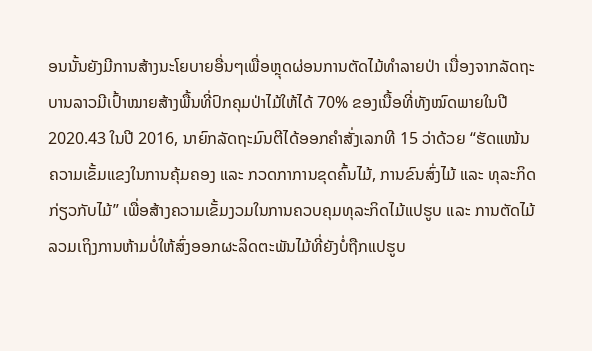ອນນັ້ນຍັງມີການສ້າງນະໂຍບາຍອື່ນໆເພື່ອຫຼຸດຜ່ອນການຕັດໄມ້ທຳລາຍປ່າ ເນື່ອງຈາກລັດຖະບານລາວມີເປົ້າໝາຍສ້າງພື້ນທີ່ປົກຄຸມປ່າໄມ້ໃຫ້ໄດ້ 70% ຂອງເນື້ອທີ່ທັງໝົດພາຍໃນປີ 2020.43 ໃນປີ 2016, ນາຍົກລັດຖະມົນຕີໄດ້ອອກຄຳສັ່ງເລກທີ 15 ວ່າດ້ວຍ “ຮັດແໜ້ນຄວາມເຂັ້ມແຂງໃນການຄຸ້ມຄອງ ແລະ ກວດກາການຂຸດຄົ້ນໄມ້, ການຂົນສົ່ງໄມ້ ແລະ ທຸລະກິດກ່ຽວກັບໄມ້” ເພື່ອສ້າງຄວາມເຂັ້ມງວມໃນການຄວບຄຸມທຸລະກິດໄມ້ແປຮູບ ແລະ ການຕັດໄມ້ ລວມເຖິງການຫ້າມບໍ່ໃຫ້ສົ່ງອອກຜະລິດຕະພັນໄມ້ທີ່ຍັງບໍ່ຖືກແປຮູບ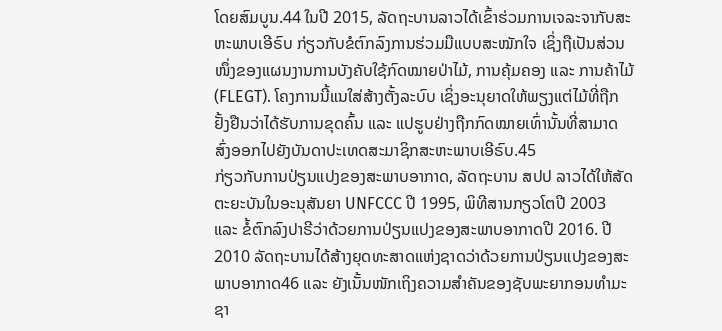ໂດຍສົມບູນ.44 ໃນປີ 2015, ລັດຖະບານລາວໄດ້ເຂົ້າຮ່ວມການເຈລະຈາກັບສະຫະພາບເອີຣົບ ກ່ຽວກັບຂໍຕົກລົງການຮ່ວມມືແບບສະໝັກໃຈ ເຊິ່ງຖືເປັນສ່ວນໜຶ່ງຂອງແຜນງານການບັງຄັບໃຊ້ກົດໝາຍປ່າໄມ້, ການຄຸ້ມຄອງ ແລະ ການຄ້າໄມ້ (FLEGT). ໂຄງການນີ້ແນໃສ່ສ້າງຕັ້ງລະບົບ ເຊິ່ງອະນຸຍາດໃຫ້ພຽງແຕ່ໄມ້ທີ່ຖືກຢັ້ງຢືນວ່າໄດ້ຮັບການຂຸດຄົ້ນ ແລະ ແປຮູບຢ່າງຖືກກົດໝາຍເທົ່ານັ້ນທີ່ສາມາດສົ່ງອອກໄປຍັງບັນດາປະເທດສະມາຊິກສະຫະພາບເອີຣົບ.45
ກ່ຽວກັບການປ່ຽນແປງຂອງສະພາບອາກາດ, ລັດຖະບານ ສປປ ລາວໄດ້ໃຫ້ສັດຕະຍະບັນໃນອະນຸສັນຍາ UNFCCC ປີ 1995, ພິທີສານກຽວໂຕປີ 2003 ແລະ ຂໍ້ຕົກລົງປາຣີວ່າດ້ວຍການປ່ຽນແປງຂອງສະພາບອາກາດປີ 2016. ປີ 2010 ລັດຖະບານໄດ້ສ້າງຍຸດທະສາດແຫ່ງຊາດວ່າດ້ວຍການປ່ຽນແປງຂອງສະພາບອາກາດ46 ແລະ ຍັງເນັ້ນໜັກເຖິງຄວາມສຳຄັນຂອງຊັບພະຍາກອນທຳມະຊາ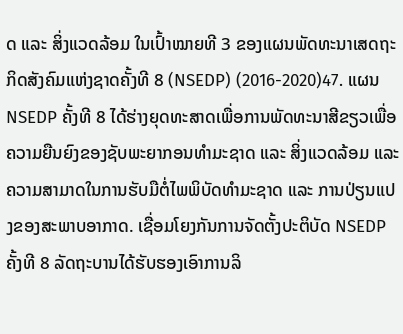ດ ແລະ ສິ່ງແວດລ້ອມ ໃນເປົ້າໝາຍທີ 3 ຂອງແຜນພັດທະນາເສດຖະກິດສັງຄົມແຫ່ງຊາດຄັ້ງທີ 8 (NSEDP) (2016-2020)47. ແຜນ NSEDP ຄັ້ງທີ 8 ໄດ້ຮ່າງຍຸດທະສາດເພື່ອການພັດທະນາສີຂຽວເພື່ອຄວາມຍືນຍົງຂອງຊັບພະຍາກອນທຳມະຊາດ ແລະ ສິ່ງແວດລ້ອມ ແລະ ຄວາມສາມາດໃນການຮັບມືຕໍ່ໄພພິບັດທຳມະຊາດ ແລະ ການປ່ຽນແປງຂອງສະພາບອາກາດ. ເຊື່ອມໂຍງກັນການຈັດຕັ້ງປະຕິບັດ NSEDP ຄັ້ງທີ 8 ລັດຖະບານໄດ້ຮັບຮອງເອົາການລິ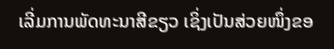ເລີ່ມການພັດທະນາສີຂຽວ ເຊິ່ງເປັນສ່ວຍໜຶ່ງຂອ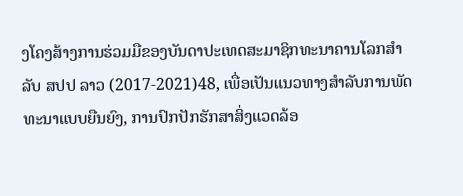ງໂຄງສ້າງການຮ່ວມມືຂອງບັນດາປະເທດສະມາຊິກທະນາຄານໂລກສຳລັບ ສປປ ລາວ (2017-2021)48, ເພື່ອເປັນແນວທາງສຳລັບການພັດທະນາແບບຍືນຍົງ, ການປົກປັກຮັກສາສິ່ງແວດລ້ອ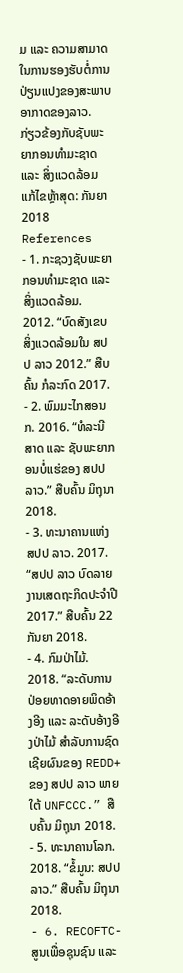ມ ແລະ ຄວາມສາມາດໃນການຮອງຮັບຕໍ່ການປ່ຽນແປງຂອງສະພາບອາກາດຂອງລາວ.
ກ່ຽວຂ້ອງກັບຊັບພະຍາກອນທຳມະຊາດ ແລະ ສິ່ງແວດລ້ອມ
ແກ້ໄຂຫຼ້າສຸດ: ກັນຍາ 2018
References
- 1. ກະຊວງຊັບພະຍາກອນທຳມະຊາດ ແລະ ສິ່ງແວດລ້ອມ. 2012. “ບົດສັງເຂບສິ່ງແວດລ້ອມໃນ ສປປ ລາວ 2012.” ສືບຄົ້ນ ກໍລະກົດ 2017.
- 2. ພົມມະໄກສອນ ກ. 2016. “ທໍລະນີສາດ ແລະ ຊັບພະຍາກອນບໍ່ແຮ່ຂອງ ສປປ ລາວ.” ສືບຄົ້ນ ມິຖຸນາ 2018.
- 3. ທະນາຄານແຫ່ງ ສປປ ລາວ. 2017. “ສປປ ລາວ ບົດລາຍງານເສດຖະກິດປະຈຳປີ 2017.” ສືບຄົ້ນ 22 ກັນຍາ 2018.
- 4. ກົມປ່າໄມ້. 2018. “ລະດັບການປ່ອຍທາດອາຍພິດອ້າງອີງ ແລະ ລະດັບອ້າງອີງປ່າໄມ້ ສຳລັບການຊົດເຊີຍຜົນຂອງ REDD+ ຂອງ ສປປ ລາວ ພາຍໃຕ້ UNFCCC.” ສືບຄົ້ນ ມິຖຸນາ 2018.
- 5. ທະນາຄານໂລກ. 2018. “ຂໍ້ມູນ: ສປປ ລາວ.” ສືບຄົ້ນ ມິຖຸນາ 2018.
- 6. RECOFTC-ສູນເພື່ອຊຸນຊົນ ແລະ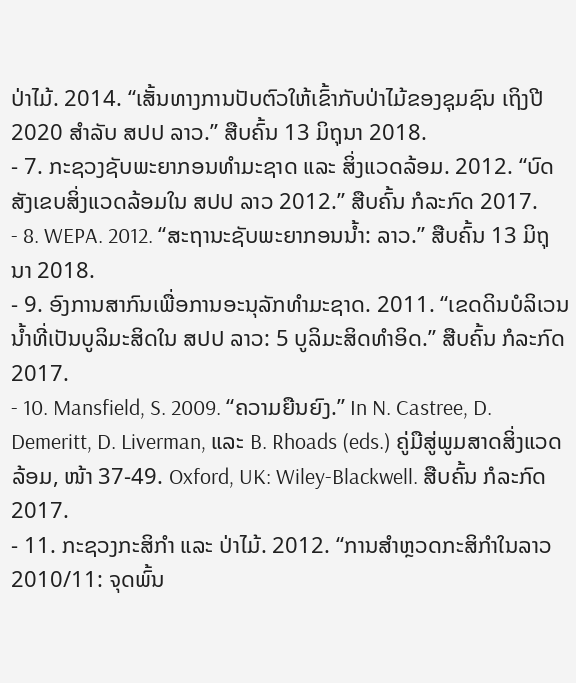ປ່າໄມ້. 2014. “ເສັ້ນທາງການປັບຕົວໃຫ້ເຂົ້າກັບປ່າໄມ້ຂອງຊຸມຊົນ ເຖິງປີ 2020 ສຳລັບ ສປປ ລາວ.” ສືບຄົ້ນ 13 ມິຖຸນາ 2018.
- 7. ກະຊວງຊັບພະຍາກອນທຳມະຊາດ ແລະ ສິ່ງແວດລ້ອມ. 2012. “ບົດສັງເຂບສິ່ງແວດລ້ອມໃນ ສປປ ລາວ 2012.” ສືບຄົ້ນ ກໍລະກົດ 2017.
- 8. WEPA. 2012. “ສະຖານະຊັບພະຍາກອນນ້ຳ: ລາວ.” ສືບຄົ້ນ 13 ມິຖຸນາ 2018.
- 9. ອົງການສາກົນເພື່ອການອະນຸລັກທຳມະຊາດ. 2011. “ເຂດດິນບໍລິເວນນໍ້າທີ່ເປັນບູລິມະສິດໃນ ສປປ ລາວ: 5 ບູລິມະສິດທຳອິດ.” ສືບຄົ້ນ ກໍລະກົດ 2017.
- 10. Mansfield, S. 2009. “ຄວາມຍືນຍົງ.” In N. Castree, D. Demeritt, D. Liverman, ແລະ B. Rhoads (eds.) ຄູ່ມືສູ່ພູມສາດສິ່ງແວດລ້ອມ, ໜ້າ 37-49. Oxford, UK: Wiley-Blackwell. ສືບຄົ້ນ ກໍລະກົດ 2017.
- 11. ກະຊວງກະສິກຳ ແລະ ປ່າໄມ້. 2012. “ການສຳຫຼວດກະສິກຳໃນລາວ 2010/11: ຈຸດພົ້ນ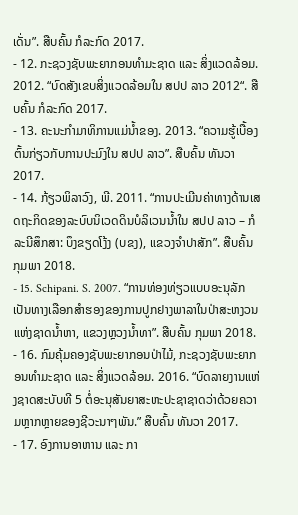ເດັ່ນ”. ສືບຄົ້ນ ກໍລະກົດ 2017.
- 12. ກະຊວງຊັບພະຍາກອນທຳມະຊາດ ແລະ ສິ່ງແວດລ້ອມ. 2012. “ບົດສັງເຂບສິ່ງແວດລ້ອມໃນ ສປປ ລາວ 2012“. ສືບຄົ້ນ ກໍລະກົດ 2017.
- 13. ຄະນະກຳມາທິການແມ່ນໍ້າຂອງ. 2013. “ຄວາມຮູ້ເບື້ອງຕົ້ນກ່ຽວກັບການປະມົງໃນ ສປປ ລາວ”. ສືບຄົ້ນ ທັນວາ 2017.
- 14. ກ້ຽວພິລາວົງ, ພີ. 2011. “ການປະເມີນຄ່າທາງດ້ານເສດຖະກິດຂອງລະບົບນິເວດດິນບໍລິເວນນໍ້າໃນ ສປປ ລາວ – ກໍລະນີສຶກສາ: ບຶງຂຽດໂງ້ງ (ບຂງ), ແຂວງຈຳປາສັກ”. ສືບຄົ້ນ ກຸມພາ 2018.
- 15. Schipani. S. 2007. “ການທ່ອງທ່ຽວແບບອະນຸລັກເປັນທາງເລືອກສຳຮອງຂອງການປູກຢາງພາລາໃນປ່າສະຫງວນແຫ່ງຊາດນໍ້າຫາ, ແຂວງຫຼວງນໍ້າທາ”. ສືບຄົ້ນ ກຸມພາ 2018.
- 16. ກົມຄຸ້ມຄອງຊັບພະຍາກອນປ່າໄມ້, ກະຊວງຊັບພະຍາກອນທຳມະຊາດ ແລະ ສິ່ງແວດລ້ອມ. 2016. “ບົດລາຍງານແຫ່ງຊາດສະບັບທີ 5 ຕໍ່ອະນຸສັນຍາສະຫະປະຊາຊາດວ່າດ້ວຍຄວາມຫຼາກຫຼາຍຂອງຊີວະນາໆພັນ.” ສືບຄົ້ນ ທັນວາ 2017.
- 17. ອົງການອາຫານ ແລະ ກາ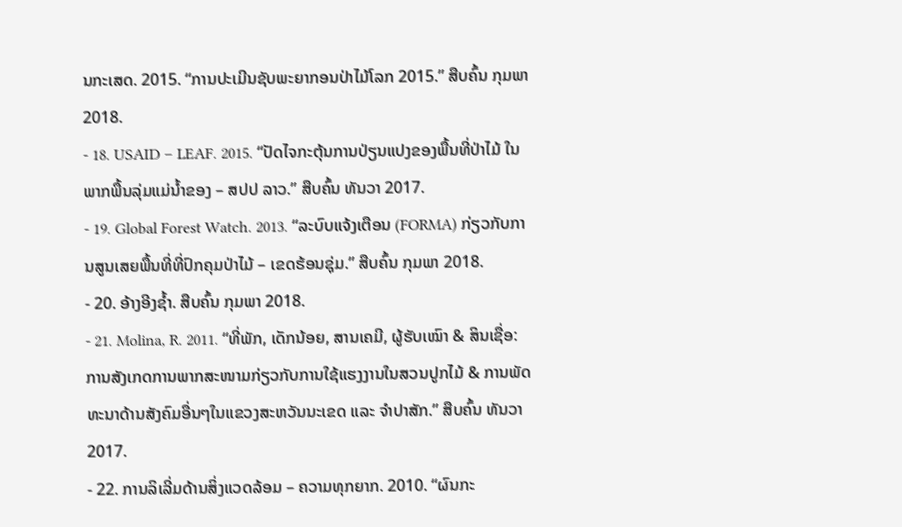ນກະເສດ. 2015. “ການປະເມີນຊັບພະຍາກອນປ່າໄມ້ໂລກ 2015.” ສືບຄົ້ນ ກຸມພາ 2018.
- 18. USAID – LEAF. 2015. “ປັດໄຈກະຕຸ້ນການປ່ຽນແປງຂອງພື້ນທີ່ປ່າໄມ້ ໃນພາກພື້ນລຸ່ມແມ່ນໍ້າຂອງ – ສປປ ລາວ.” ສືບຄົ້ນ ທັນວາ 2017.
- 19. Global Forest Watch. 2013. “ລະບົບແຈ້ງເຕືອນ (FORMA) ກ່ຽວກັບການສູນເສຍພື້ນທີ່ທີ່ປົກຄຸມປ່າໄມ້ – ເຂດຮ້ອນຊຸ່ມ.” ສືບຄົ້ນ ກຸມພາ 2018.
- 20. ອ້າງອີງຊ້ຳ. ສືບຄົ້ນ ກຸມພາ 2018.
- 21. Molina, R. 2011. “ທີ່ພັກ, ເດັກນ້ອຍ, ສານເຄມີ, ຜູ້ຮັບເໝົາ & ສິນເຊື່ອ: ການສັງເກດການພາກສະໜາມກ່ຽວກັບການໃຊ້ແຮງງານໃນສວນປູກໄມ້ & ການພັດທະນາດ້ານສັງຄົມອື່ນໆໃນແຂວງສະຫວັນນະເຂດ ແລະ ຈຳປາສັກ.” ສືບຄົ້ນ ທັນວາ 2017.
- 22. ການລິເລີ່ມດ້ານສິ່ງແວດລ້ອມ – ຄວາມທຸກຍາກ. 2010. “ຜົນກະ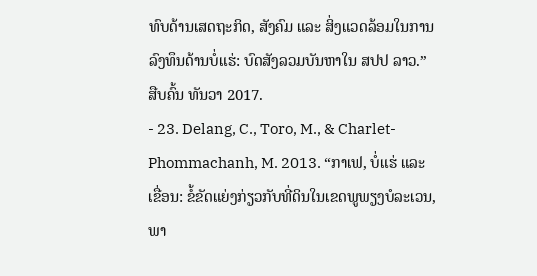ທົບດ້ານເສດຖະກິດ, ສັງຄົມ ແລະ ສິ່ງແວດລ້ອມໃນການລົງທຶນດ້ານບໍ່ແຮ່: ບົດສັງລວມບັນຫາໃນ ສປປ ລາວ.” ສືບຄົ້ນ ທັນວາ 2017.
- 23. Delang, C., Toro, M., & Charlet-Phommachanh, M. 2013. “ກາເຟ, ບໍ່ແຮ່ ແລະ ເຂື່ອນ: ຂໍ້ຂັດແຍ່ງກ່ຽວກັບທີ່ດິນໃນເຂດພູພຽງບໍລະເວນ, ພາ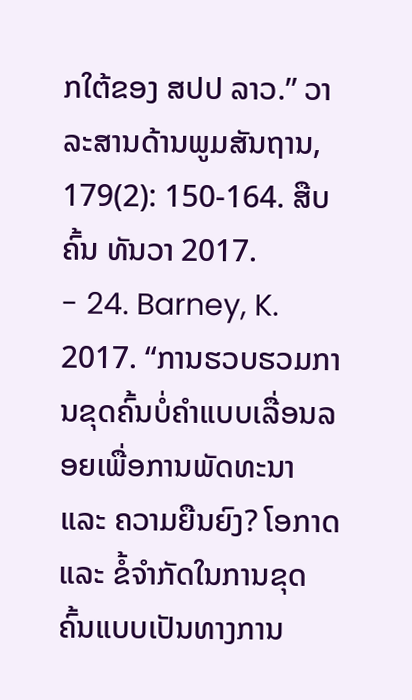ກໃຕ້ຂອງ ສປປ ລາວ.” ວາລະສານດ້ານພູມສັນຖານ, 179(2): 150-164. ສືບຄົ້ນ ທັນວາ 2017.
- 24. Barney, K. 2017. “ການຮວບຮວມການຂຸດຄົ້ນບໍ່ຄຳແບບເລື່ອນລອຍເພື່ອການພັດທະນາ ແລະ ຄວາມຍືນຍົງ? ໂອກາດ ແລະ ຂໍ້ຈຳກັດໃນການຂຸດຄົ້ນແບບເປັນທາງການ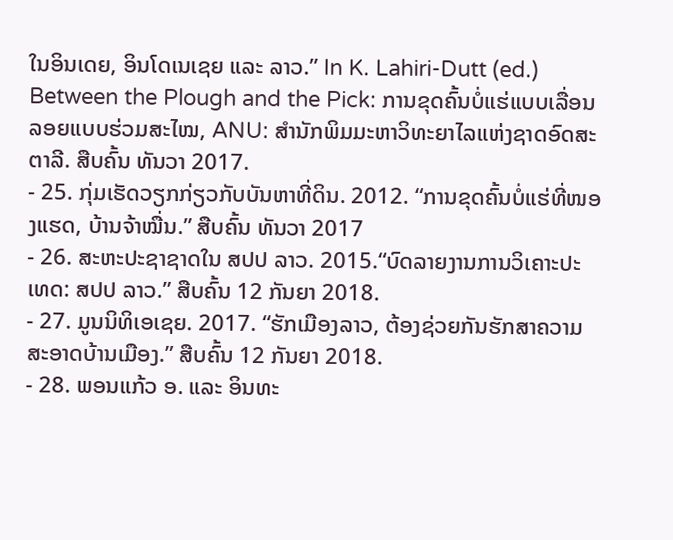ໃນອິນເດຍ, ອິນໂດເນເຊຍ ແລະ ລາວ.” In K. Lahiri-Dutt (ed.) Between the Plough and the Pick: ການຂຸດຄົ້ນບໍ່ແຮ່ແບບເລື່ອນລອຍແບບຮ່ວມສະໄໝ, ANU: ສຳນັກພິມມະຫາວິທະຍາໄລແຫ່ງຊາດອົດສະຕາລີ. ສືບຄົ້ນ ທັນວາ 2017.
- 25. ກຸ່ມເຮັດວຽກກ່ຽວກັບບັນຫາທີ່ດິນ. 2012. “ການຂຸດຄົ້ນບໍ່ແຮ່ທີ່ໜອງແຮດ, ບ້ານຈ້າໝື່ນ.” ສືບຄົ້ນ ທັນວາ 2017
- 26. ສະຫະປະຊາຊາດໃນ ສປປ ລາວ. 2015.“ບົດລາຍງານການວິເຄາະປະເທດ: ສປປ ລາວ.” ສືບຄົ້ນ 12 ກັນຍາ 2018.
- 27. ມູນນິທິເອເຊຍ. 2017. “ຮັກເມືອງລາວ, ຕ້ອງຊ່ວຍກັນຮັກສາຄວາມສະອາດບ້ານເມືອງ.” ສືບຄົ້ນ 12 ກັນຍາ 2018.
- 28. ພອນແກ້ວ ອ. ແລະ ອິນທະ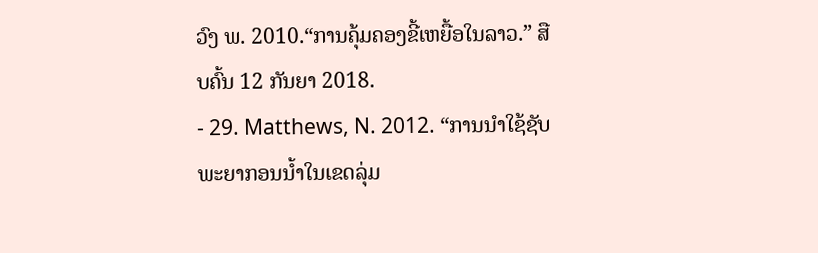ວົງ ພ. 2010.“ການຄຸ້ມຄອງຂີ້ເຫຍື້ອໃນລາວ.” ສືບຄົ້ນ 12 ກັນຍາ 2018.
- 29. Matthews, N. 2012. “ການນຳໃຊ້ຊັບພະຍາກອນນ້ຳໃນເຂດລຸ່ມ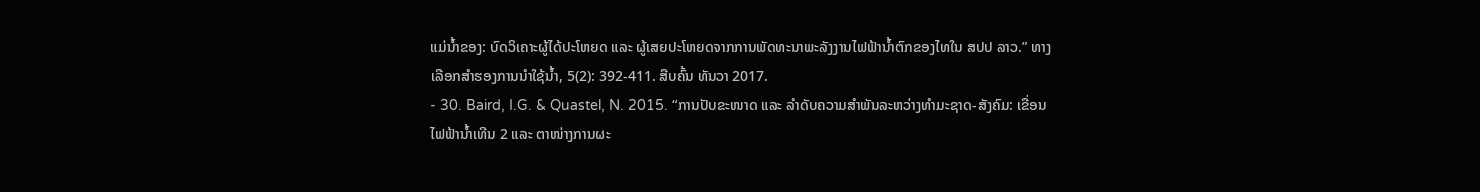ແມ່ນໍ້າຂອງ: ບົດວິເຄາະຜູ້ໄດ້ປະໂຫຍດ ແລະ ຜູ້ເສຍປະໂຫຍດຈາກການພັດທະນາພະລັງງານໄຟຟ້ານໍ້າຕົກຂອງໄທໃນ ສປປ ລາວ.” ທາງເລືອກສຳຮອງການນຳໃຊ້ນໍ້າ, 5(2): 392-411. ສືບຄົ້ນ ທັນວາ 2017.
- 30. Baird, I.G. & Quastel, N. 2015. “ການປັບຂະໜາດ ແລະ ລຳດັບຄວາມສຳພັນລະຫວ່າງທຳມະຊາດ-ສັງຄົມ: ເຂື່ອນໄຟຟ້ານໍ້າເທີນ 2 ແລະ ຕາໜ່າງການຜະ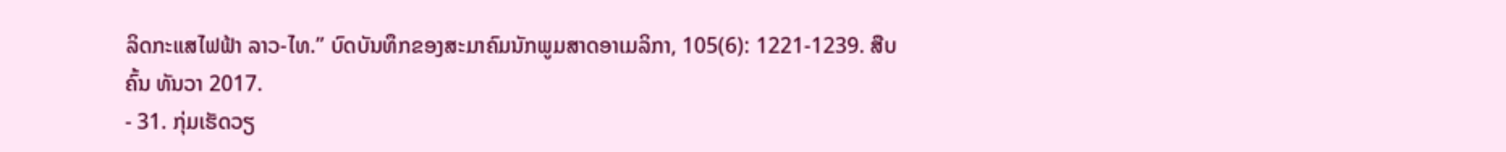ລິດກະແສໄຟຟ້າ ລາວ-ໄທ.” ບົດບັນທຶກຂອງສະມາຄົມນັກພູມສາດອາເມລິກາ, 105(6): 1221-1239. ສືບຄົ້ນ ທັນວາ 2017.
- 31. ກຸ່ມເຮັດວຽ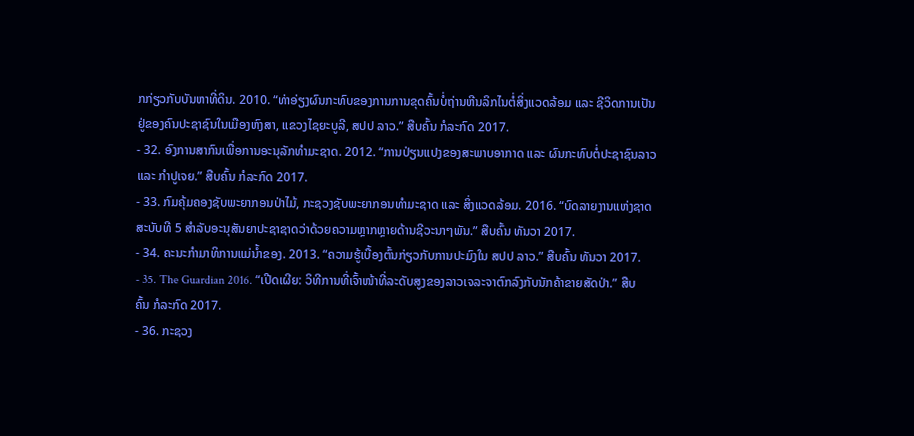ກກ່ຽວກັບບັນຫາທີ່ດິນ. 2010. “ທ່າອ່ຽງຜົນກະທົບຂອງການການຂຸດຄົ້ນບໍ່ຖ່ານຫີນລິກໄນຕໍ່ສິ່ງແວດລ້ອມ ແລະ ຊີວິດການເປັນຢູ່ຂອງຄົນປະຊາຊົນໃນເມືອງຫົງສາ, ແຂວງໄຊຍະບູລີ, ສປປ ລາວ.” ສືບຄົ້ນ ກໍລະກົດ 2017.
- 32. ອົງການສາກົນເພື່ອການອະນຸລັກທຳມະຊາດ. 2012. “ການປ່ຽນແປງຂອງສະພາບອາກາດ ແລະ ຜົນກະທົບຕໍ່ປະຊາຊົນລາວ ແລະ ກຳປູເຈຍ.” ສືບຄົ້ນ ກໍລະກົດ 2017.
- 33. ກົມຄຸ້ມຄອງຊັບພະຍາກອນປ່າໄມ້, ກະຊວງຊັບພະຍາກອນທຳມະຊາດ ແລະ ສິ່ງແວດລ້ອມ. 2016. “ບົດລາຍງານແຫ່ງຊາດສະບັບທີ 5 ສຳລັບອະນຸສັນຍາປະຊາຊາດວ່າດ້ວຍຄວາມຫຼາກຫຼາຍດ້ານຊີວະນາໆພັນ.” ສືບຄົ້ນ ທັນວາ 2017.
- 34. ຄະນະກຳມາທິການແມ່ນໍ້າຂອງ. 2013. “ຄວາມຮູ້ເບື້ອງຕົ້ນກ່ຽວກັບການປະມົງໃນ ສປປ ລາວ.” ສືບຄົ້ນ ທັນວາ 2017.
- 35. The Guardian 2016. “ເປີດເຜີຍ: ວິທີການທີ່ເຈົ້າໜ້າທີ່ລະດັບສູງຂອງລາວເຈລະຈາຕົກລົງກັບນັກຄ້າຂາຍສັດປ່າ.” ສືບຄົ້ນ ກໍລະກົດ 2017.
- 36. ກະຊວງ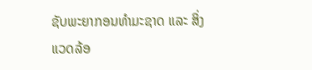ຊັບພະຍາກອນທຳມະຊາດ ແລະ ສິ່ງແວດລ້ອ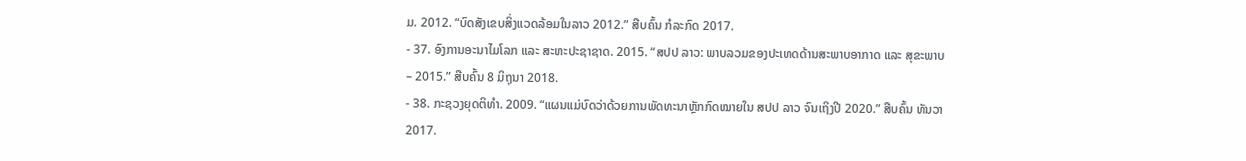ມ. 2012. “ບົດສັງເຂບສິ່ງແວດລ້ອມໃນລາວ 2012.” ສືບຄົ້ນ ກໍລະກົດ 2017.
- 37. ອົງການອະນາໄມໂລກ ແລະ ສະຫະປະຊາຊາດ. 2015. “ສປປ ລາວ: ພາບລວມຂອງປະເທດດ້ານສະພາບອາກາດ ແລະ ສຸຂະພາບ – 2015.” ສືບຄົ້ນ 8 ມິຖຸນາ 2018.
- 38. ກະຊວງຍຸດຕິທຳ. 2009. “ແຜນແມ່ບົດວ່າດ້ວຍການພັດທະນາຫຼັກກົດໝາຍໃນ ສປປ ລາວ ຈົນເຖິງປີ 2020.” ສືບຄົ້ນ ທັນວາ 2017.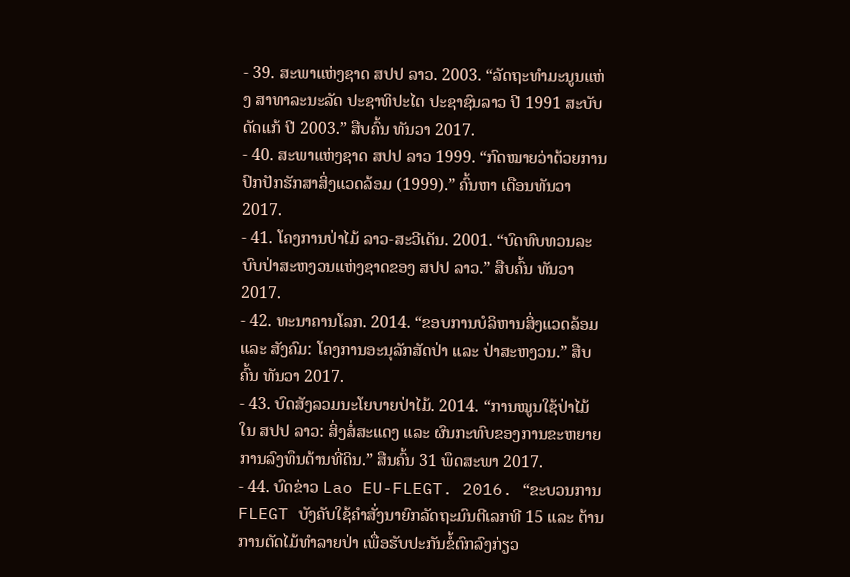- 39. ສະພາແຫ່ງຊາດ ສປປ ລາວ. 2003. “ລັດຖະທຳມະນູນແຫ່ງ ສາທາລະນະລັດ ປະຊາທິປະໄຕ ປະຊາຊົນລາວ ປີ 1991 ສະບັບດັດແກ້ ປີ 2003.” ສືບຄົ້ນ ທັນວາ 2017.
- 40. ສະພາແຫ່ງຊາດ ສປປ ລາວ 1999. “ກົດໝາຍວ່າດ້ວຍການປົກປັກຮັກສາສິ່ງແວດລ້ອມ (1999).” ຄົ້ນຫາ ເດືອນທັນວາ 2017.
- 41. ໂຄງການປ່າໄມ້ ລາວ-ສະວີເດັນ. 2001. “ບົດທົບທວນລະບົບປ່າສະຫງວນແຫ່ງຊາດຂອງ ສປປ ລາວ.” ສືບຄົ້ນ ທັນວາ 2017.
- 42. ທະນາຄານໂລກ. 2014. “ຂອບການບໍລິຫານສິ່ງແວດລ້ອມ ແລະ ສັງຄົມ: ໂຄງການອະນຸລັກສັດປ່າ ແລະ ປ່າສະຫງວນ.” ສືບຄົ້ນ ທັນວາ 2017.
- 43. ບົດສັງລວມນະໂຍບາຍປ່າໄມ້. 2014. “ການໝູນໃຊ້ປ່າໄມ້ໃນ ສປປ ລາວ: ສິ່ງສໍ່ສະແດງ ແລະ ຜົນກະທົບຂອງການຂະຫຍາຍການລົງທຶນດ້ານທີ່ດິນ.” ສືນຄົ້ນ 31 ພຶດສະພາ 2017.
- 44. ບົດຂ່າວ Lao EU-FLEGT. 2016. “ຂະບວນການ FLEGT ບັງຄັບໃຊ້ຄຳສັ່ງນາຍົກລັດຖະມົນຕີເລກທີ 15 ແລະ ຕ້ານການຕັດໄມ້ທຳລາຍປ່າ ເພື່ອຮັບປະກັນຂໍ້ຕົກລົງກ່ຽວ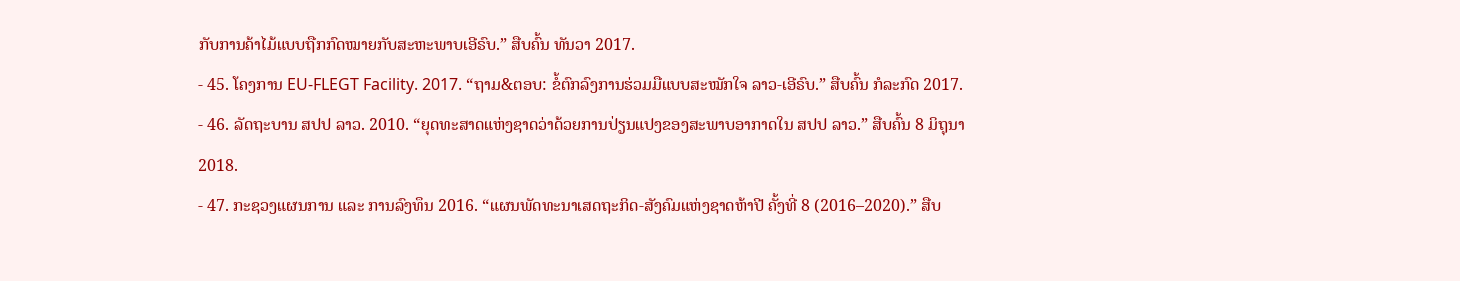ກັບການຄ້າໄມ້ແບບຖືກກົດໝາຍກັບສະຫະພາບເອີຣົບ.” ສືບຄົ້ນ ທັນວາ 2017.
- 45. ໂຄງການ EU-FLEGT Facility. 2017. “ຖາມ&ຕອບ: ຂໍ້ຕົກລົງການຮ່ວມມືແບບສະໝັກໃຈ ລາວ-ເອີຣົບ.” ສືບຄົ້ນ ກໍລະກົດ 2017.
- 46. ລັດຖະບານ ສປປ ລາວ. 2010. “ຍຸດທະສາດແຫ່ງຊາດວ່າດ້ວຍການປ່ຽນແປງຂອງສະພາບອາກາດໃນ ສປປ ລາວ.” ສືບຄົ້ນ 8 ມິຖຸນາ 2018.
- 47. ກະຊວງແຜນການ ແລະ ການລົງທຶນ 2016. “ແຜນພັດທະນາເສດຖະກິດ-ສັງຄົມແຫ່ງຊາດຫ້າປີ ຄັ້ງທີ່ 8 (2016–2020).” ສືບ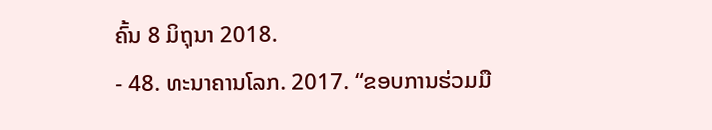ຄົ້ນ 8 ມິຖຸນາ 2018.
- 48. ທະນາຄານໂລກ. 2017. “ຂອບການຮ່ວມມື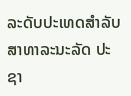ລະດັບປະເທດສຳລັບສາທາລະນະລັດ ປະຊາ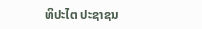ທິປະໄຕ ປະຊາຊນ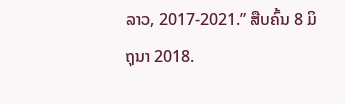ລາວ, 2017-2021.” ສືບຄົ້ນ 8 ມິຖຸນາ 2018.